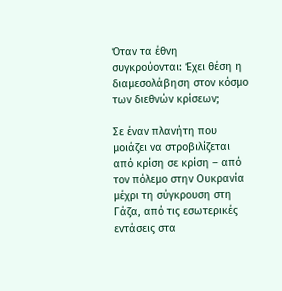Όταν τα έθνη συγκρούονται: Έχει θέση η διαμεσολάβηση στον κόσμο των διεθνών κρίσεων;

Σε έναν πλανήτη που μοιάζει να στροβιλίζεται από κρίση σε κρίση – από τον πόλεμο στην Ουκρανία μέχρι τη σύγκρουση στη Γάζα, από τις εσωτερικές εντάσεις στα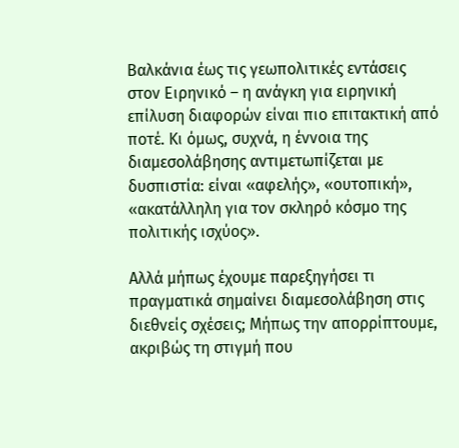Βαλκάνια έως τις γεωπολιτικές εντάσεις στον Ειρηνικό – η ανάγκη για ειρηνική επίλυση διαφορών είναι πιο επιτακτική από ποτέ. Κι όμως, συχνά, η έννοια της διαμεσολάβησης αντιμετωπίζεται με δυσπιστία: είναι «αφελής», «ουτοπική», «ακατάλληλη για τον σκληρό κόσμο της πολιτικής ισχύος».

Αλλά μήπως έχουμε παρεξηγήσει τι πραγματικά σημαίνει διαμεσολάβηση στις διεθνείς σχέσεις; Μήπως την απορρίπτουμε, ακριβώς τη στιγμή που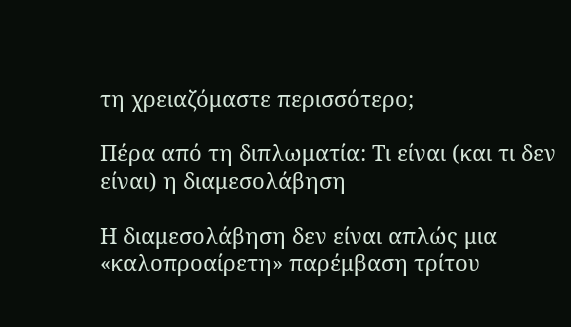τη χρειαζόμαστε περισσότερο;

Πέρα από τη διπλωματία: Τι είναι (και τι δεν είναι) η διαμεσολάβηση

Η διαμεσολάβηση δεν είναι απλώς μια «καλοπροαίρετη» παρέμβαση τρίτου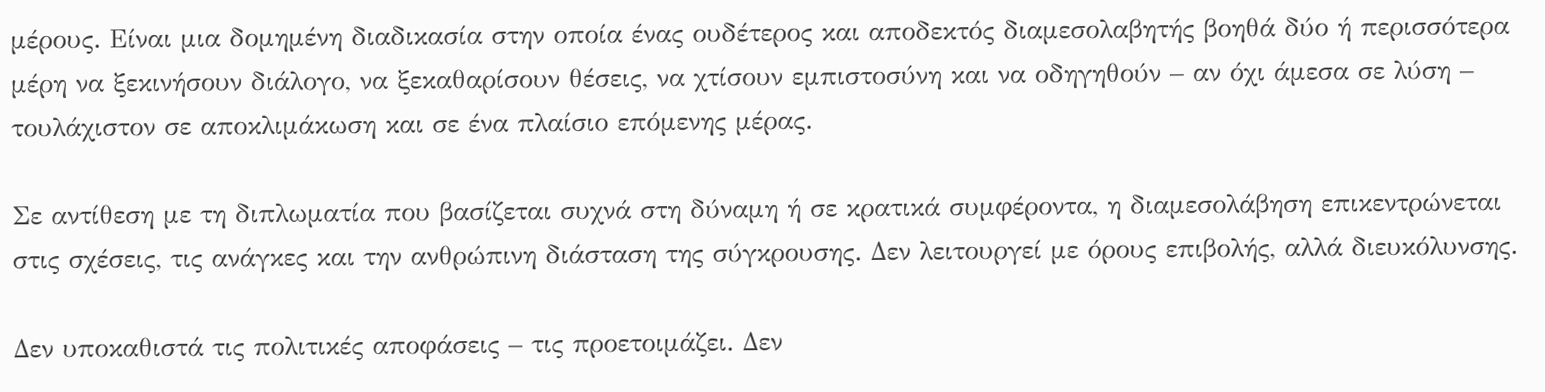μέρους. Είναι μια δομημένη διαδικασία στην οποία ένας ουδέτερος και αποδεκτός διαμεσολαβητής βοηθά δύο ή περισσότερα μέρη να ξεκινήσουν διάλογο, να ξεκαθαρίσουν θέσεις, να χτίσουν εμπιστοσύνη και να οδηγηθούν – αν όχι άμεσα σε λύση – τουλάχιστον σε αποκλιμάκωση και σε ένα πλαίσιο επόμενης μέρας.

Σε αντίθεση με τη διπλωματία που βασίζεται συχνά στη δύναμη ή σε κρατικά συμφέροντα, η διαμεσολάβηση επικεντρώνεται στις σχέσεις, τις ανάγκες και την ανθρώπινη διάσταση της σύγκρουσης. Δεν λειτουργεί με όρους επιβολής, αλλά διευκόλυνσης.

Δεν υποκαθιστά τις πολιτικές αποφάσεις – τις προετοιμάζει. Δεν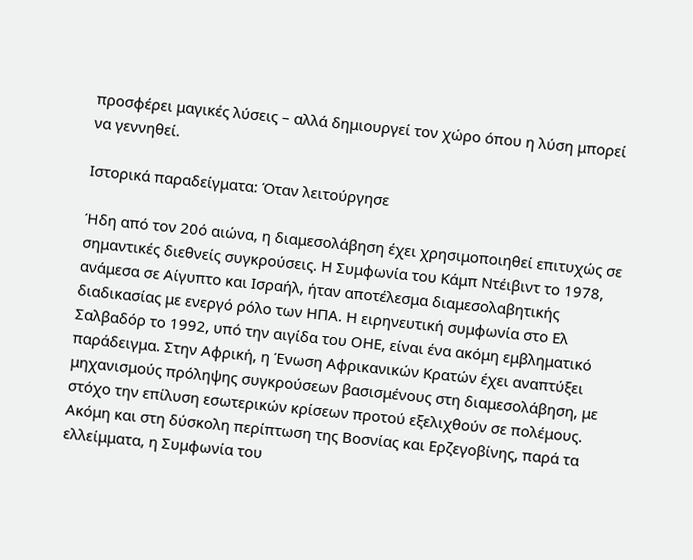προσφέρει μαγικές λύσεις – αλλά δημιουργεί τον χώρο όπου η λύση μπορεί να γεννηθεί.

Ιστορικά παραδείγματα: Όταν λειτούργησε

Ήδη από τον 20ό αιώνα, η διαμεσολάβηση έχει χρησιμοποιηθεί επιτυχώς σε σημαντικές διεθνείς συγκρούσεις. Η Συμφωνία του Κάμπ Ντέιβιντ το 1978, ανάμεσα σε Αίγυπτο και Ισραήλ, ήταν αποτέλεσμα διαμεσολαβητικής διαδικασίας με ενεργό ρόλο των ΗΠΑ. Η ειρηνευτική συμφωνία στο Ελ Σαλβαδόρ το 1992, υπό την αιγίδα του ΟΗΕ, είναι ένα ακόμη εμβληματικό παράδειγμα. Στην Αφρική, η Ένωση Αφρικανικών Κρατών έχει αναπτύξει μηχανισμούς πρόληψης συγκρούσεων βασισμένους στη διαμεσολάβηση, με στόχο την επίλυση εσωτερικών κρίσεων προτού εξελιχθούν σε πολέμους. Ακόμη και στη δύσκολη περίπτωση της Βοσνίας και Ερζεγοβίνης, παρά τα ελλείμματα, η Συμφωνία του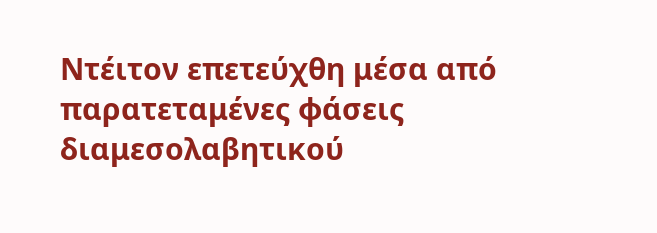Ντέιτον επετεύχθη μέσα από παρατεταμένες φάσεις διαμεσολαβητικού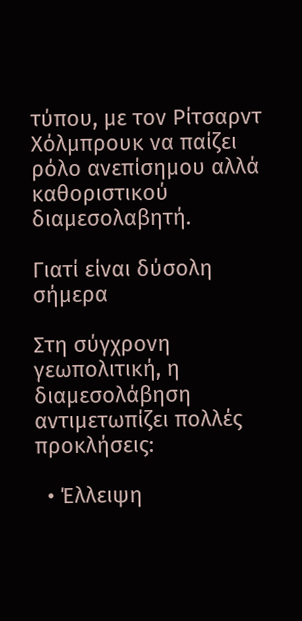τύπου, με τον Ρίτσαρντ Χόλμπρουκ να παίζει ρόλο ανεπίσημου αλλά καθοριστικού διαμεσολαβητή.

Γιατί είναι δύσολη σήμερα

Στη σύγχρονη γεωπολιτική, η διαμεσολάβηση αντιμετωπίζει πολλές προκλήσεις:

  • Έλλειψη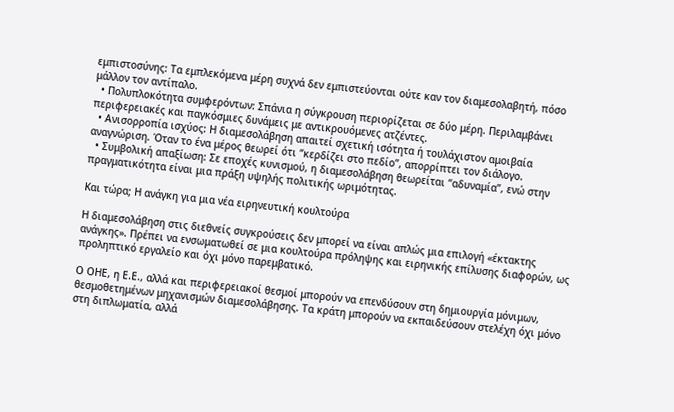εμπιστοσύνης: Τα εμπλεκόμενα μέρη συχνά δεν εμπιστεύονται ούτε καν τον διαμεσολαβητή, πόσο μάλλον τον αντίπαλο.
  • Πολυπλοκότητα συμφερόντων: Σπάνια η σύγκρουση περιορίζεται σε δύο μέρη. Περιλαμβάνει περιφερειακές και παγκόσμιες δυνάμεις με αντικρουόμενες ατζέντες.
  • Ανισορροπία ισχύος: Η διαμεσολάβηση απαιτεί σχετική ισότητα ή τουλάχιστον αμοιβαία αναγνώριση. Όταν το ένα μέρος θεωρεί ότι “κερδίζει στο πεδίο”, απορρίπτει τον διάλογο.
  • Συμβολική απαξίωση: Σε εποχές κυνισμού, η διαμεσολάβηση θεωρείται “αδυναμία”, ενώ στην πραγματικότητα είναι μια πράξη υψηλής πολιτικής ωριμότητας.

Και τώρα; Η ανάγκη για μια νέα ειρηνευτική κουλτούρα

Η διαμεσολάβηση στις διεθνείς συγκρούσεις δεν μπορεί να είναι απλώς μια επιλογή «έκτακτης ανάγκης». Πρέπει να ενσωματωθεί σε μια κουλτούρα πρόληψης και ειρηνικής επίλυσης διαφορών, ως προληπτικό εργαλείο και όχι μόνο παρεμβατικό.

Ο ΟΗΕ, η Ε.Ε., αλλά και περιφερειακοί θεσμοί μπορούν να επενδύσουν στη δημιουργία μόνιμων, θεσμοθετημένων μηχανισμών διαμεσολάβησης. Τα κράτη μπορούν να εκπαιδεύσουν στελέχη όχι μόνο στη διπλωματία, αλλά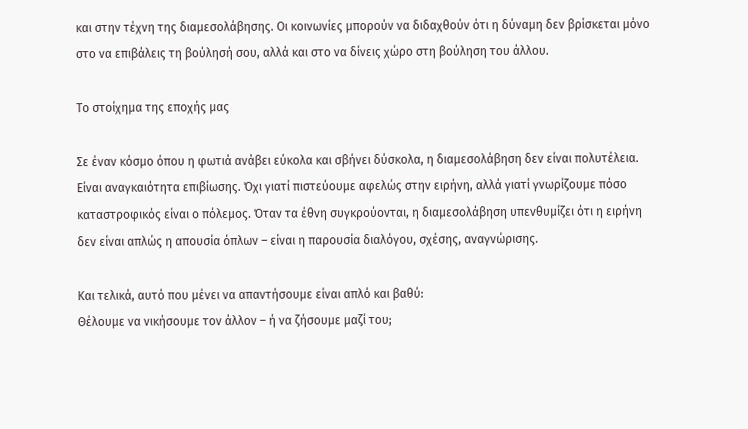και στην τέχνη της διαμεσολάβησης. Οι κοινωνίες μπορούν να διδαχθούν ότι η δύναμη δεν βρίσκεται μόνο στο να επιβάλεις τη βούλησή σου, αλλά και στο να δίνεις χώρο στη βούληση του άλλου.

Το στοίχημα της εποχής μας

Σε έναν κόσμο όπου η φωτιά ανάβει εύκολα και σβήνει δύσκολα, η διαμεσολάβηση δεν είναι πολυτέλεια. Είναι αναγκαιότητα επιβίωσης. Όχι γιατί πιστεύουμε αφελώς στην ειρήνη, αλλά γιατί γνωρίζουμε πόσο καταστροφικός είναι ο πόλεμος. Όταν τα έθνη συγκρούονται, η διαμεσολάβηση υπενθυμίζει ότι η ειρήνη δεν είναι απλώς η απουσία όπλων – είναι η παρουσία διαλόγου, σχέσης, αναγνώρισης.

Και τελικά, αυτό που μένει να απαντήσουμε είναι απλό και βαθύ:
Θέλουμε να νικήσουμε τον άλλον – ή να ζήσουμε μαζί του;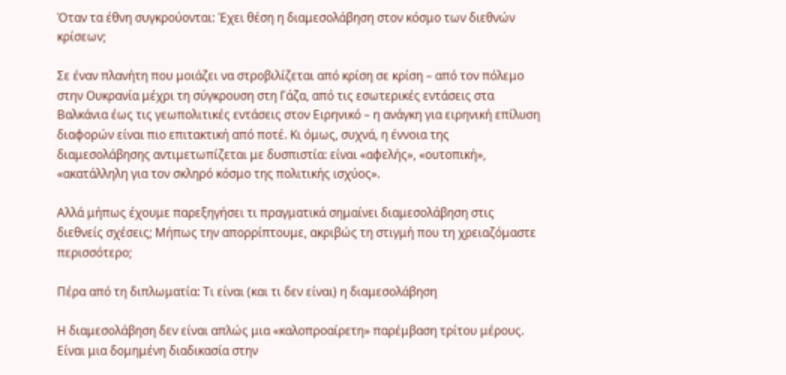Όταν τα έθνη συγκρούονται: Έχει θέση η διαμεσολάβηση στον κόσμο των διεθνών κρίσεων;

Σε έναν πλανήτη που μοιάζει να στροβιλίζεται από κρίση σε κρίση – από τον πόλεμο στην Ουκρανία μέχρι τη σύγκρουση στη Γάζα, από τις εσωτερικές εντάσεις στα Βαλκάνια έως τις γεωπολιτικές εντάσεις στον Ειρηνικό – η ανάγκη για ειρηνική επίλυση διαφορών είναι πιο επιτακτική από ποτέ. Κι όμως, συχνά, η έννοια της διαμεσολάβησης αντιμετωπίζεται με δυσπιστία: είναι «αφελής», «ουτοπική», «ακατάλληλη για τον σκληρό κόσμο της πολιτικής ισχύος».

Αλλά μήπως έχουμε παρεξηγήσει τι πραγματικά σημαίνει διαμεσολάβηση στις διεθνείς σχέσεις; Μήπως την απορρίπτουμε, ακριβώς τη στιγμή που τη χρειαζόμαστε περισσότερο;

Πέρα από τη διπλωματία: Τι είναι (και τι δεν είναι) η διαμεσολάβηση

Η διαμεσολάβηση δεν είναι απλώς μια «καλοπροαίρετη» παρέμβαση τρίτου μέρους. Είναι μια δομημένη διαδικασία στην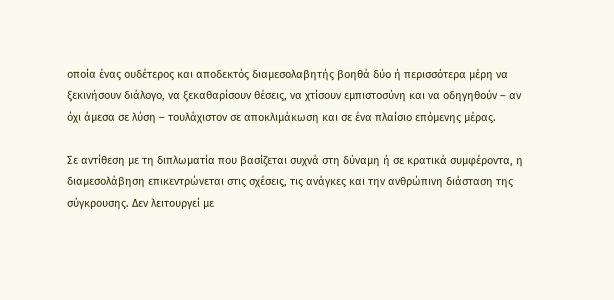οποία ένας ουδέτερος και αποδεκτός διαμεσολαβητής βοηθά δύο ή περισσότερα μέρη να ξεκινήσουν διάλογο, να ξεκαθαρίσουν θέσεις, να χτίσουν εμπιστοσύνη και να οδηγηθούν – αν όχι άμεσα σε λύση – τουλάχιστον σε αποκλιμάκωση και σε ένα πλαίσιο επόμενης μέρας.

Σε αντίθεση με τη διπλωματία που βασίζεται συχνά στη δύναμη ή σε κρατικά συμφέροντα, η διαμεσολάβηση επικεντρώνεται στις σχέσεις, τις ανάγκες και την ανθρώπινη διάσταση της σύγκρουσης. Δεν λειτουργεί με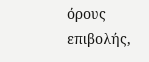όρους επιβολής,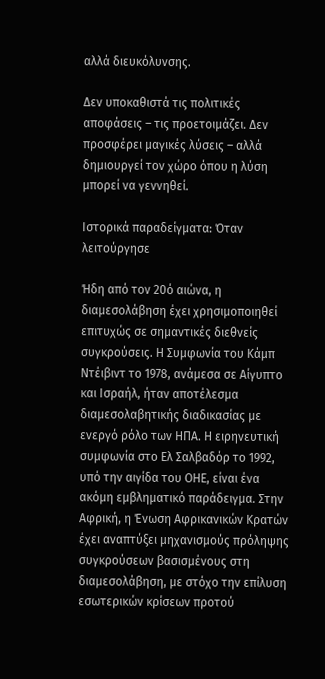αλλά διευκόλυνσης.

Δεν υποκαθιστά τις πολιτικές αποφάσεις – τις προετοιμάζει. Δεν προσφέρει μαγικές λύσεις – αλλά δημιουργεί τον χώρο όπου η λύση μπορεί να γεννηθεί.

Ιστορικά παραδείγματα: Όταν λειτούργησε

Ήδη από τον 20ό αιώνα, η διαμεσολάβηση έχει χρησιμοποιηθεί επιτυχώς σε σημαντικές διεθνείς συγκρούσεις. Η Συμφωνία του Κάμπ Ντέιβιντ το 1978, ανάμεσα σε Αίγυπτο και Ισραήλ, ήταν αποτέλεσμα διαμεσολαβητικής διαδικασίας με ενεργό ρόλο των ΗΠΑ. Η ειρηνευτική συμφωνία στο Ελ Σαλβαδόρ το 1992, υπό την αιγίδα του ΟΗΕ, είναι ένα ακόμη εμβληματικό παράδειγμα. Στην Αφρική, η Ένωση Αφρικανικών Κρατών έχει αναπτύξει μηχανισμούς πρόληψης συγκρούσεων βασισμένους στη διαμεσολάβηση, με στόχο την επίλυση εσωτερικών κρίσεων προτού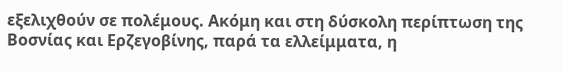εξελιχθούν σε πολέμους. Ακόμη και στη δύσκολη περίπτωση της Βοσνίας και Ερζεγοβίνης, παρά τα ελλείμματα, η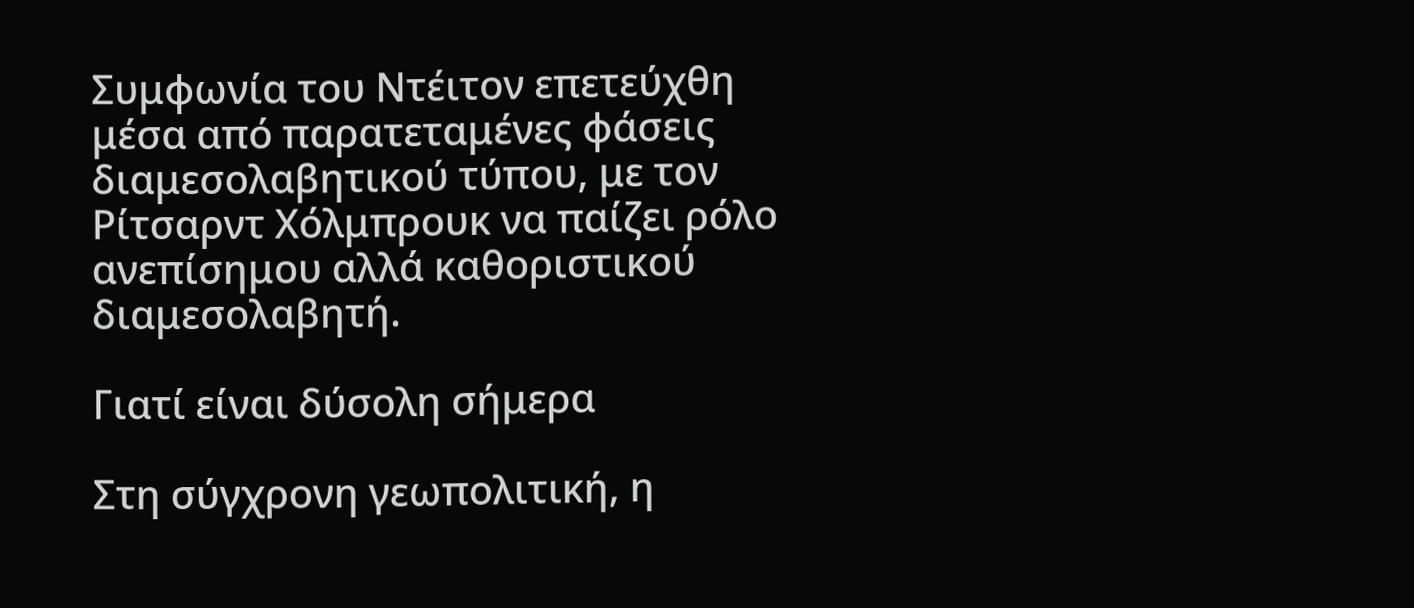Συμφωνία του Ντέιτον επετεύχθη μέσα από παρατεταμένες φάσεις διαμεσολαβητικού τύπου, με τον Ρίτσαρντ Χόλμπρουκ να παίζει ρόλο ανεπίσημου αλλά καθοριστικού διαμεσολαβητή.

Γιατί είναι δύσολη σήμερα

Στη σύγχρονη γεωπολιτική, η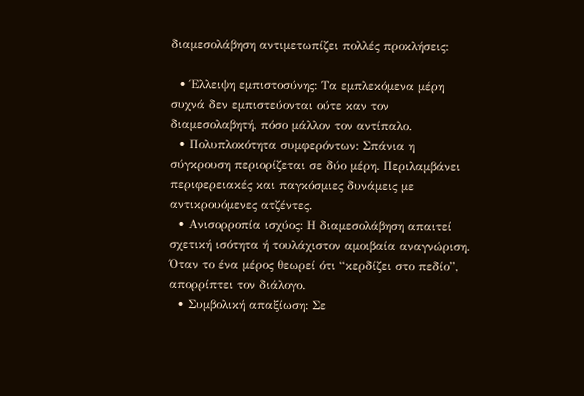διαμεσολάβηση αντιμετωπίζει πολλές προκλήσεις:

  • Έλλειψη εμπιστοσύνης: Τα εμπλεκόμενα μέρη συχνά δεν εμπιστεύονται ούτε καν τον διαμεσολαβητή, πόσο μάλλον τον αντίπαλο.
  • Πολυπλοκότητα συμφερόντων: Σπάνια η σύγκρουση περιορίζεται σε δύο μέρη. Περιλαμβάνει περιφερειακές και παγκόσμιες δυνάμεις με αντικρουόμενες ατζέντες.
  • Ανισορροπία ισχύος: Η διαμεσολάβηση απαιτεί σχετική ισότητα ή τουλάχιστον αμοιβαία αναγνώριση. Όταν το ένα μέρος θεωρεί ότι “κερδίζει στο πεδίο”, απορρίπτει τον διάλογο.
  • Συμβολική απαξίωση: Σε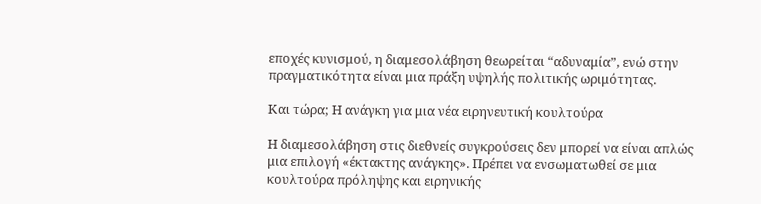εποχές κυνισμού, η διαμεσολάβηση θεωρείται “αδυναμία”, ενώ στην πραγματικότητα είναι μια πράξη υψηλής πολιτικής ωριμότητας.

Και τώρα; Η ανάγκη για μια νέα ειρηνευτική κουλτούρα

Η διαμεσολάβηση στις διεθνείς συγκρούσεις δεν μπορεί να είναι απλώς μια επιλογή «έκτακτης ανάγκης». Πρέπει να ενσωματωθεί σε μια κουλτούρα πρόληψης και ειρηνικής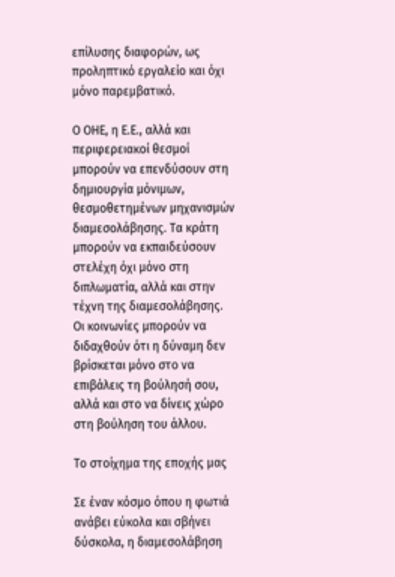επίλυσης διαφορών, ως προληπτικό εργαλείο και όχι μόνο παρεμβατικό.

Ο ΟΗΕ, η Ε.Ε., αλλά και περιφερειακοί θεσμοί μπορούν να επενδύσουν στη δημιουργία μόνιμων, θεσμοθετημένων μηχανισμών διαμεσολάβησης. Τα κράτη μπορούν να εκπαιδεύσουν στελέχη όχι μόνο στη διπλωματία, αλλά και στην τέχνη της διαμεσολάβησης. Οι κοινωνίες μπορούν να διδαχθούν ότι η δύναμη δεν βρίσκεται μόνο στο να επιβάλεις τη βούλησή σου, αλλά και στο να δίνεις χώρο στη βούληση του άλλου.

Το στοίχημα της εποχής μας

Σε έναν κόσμο όπου η φωτιά ανάβει εύκολα και σβήνει δύσκολα, η διαμεσολάβηση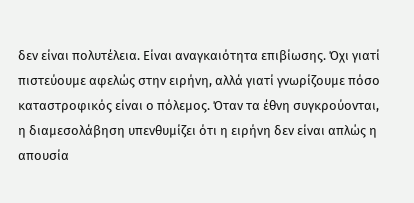δεν είναι πολυτέλεια. Είναι αναγκαιότητα επιβίωσης. Όχι γιατί πιστεύουμε αφελώς στην ειρήνη, αλλά γιατί γνωρίζουμε πόσο καταστροφικός είναι ο πόλεμος. Όταν τα έθνη συγκρούονται, η διαμεσολάβηση υπενθυμίζει ότι η ειρήνη δεν είναι απλώς η απουσία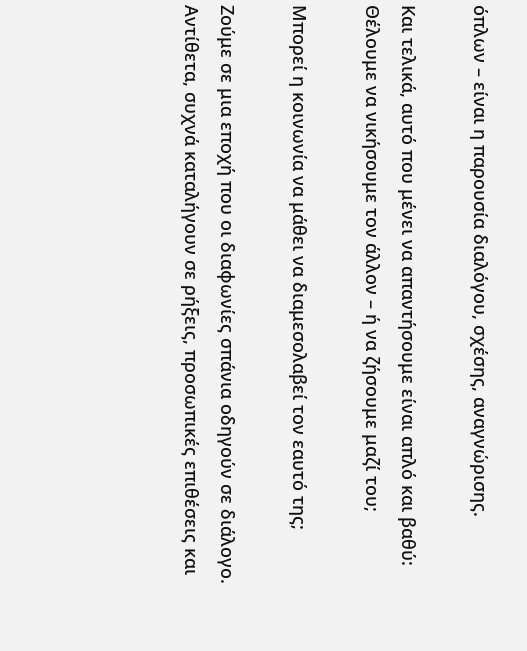όπλων – είναι η παρουσία διαλόγου, σχέσης, αναγνώρισης.

Και τελικά, αυτό που μένει να απαντήσουμε είναι απλό και βαθύ:
Θέλουμε να νικήσουμε τον άλλον – ή να ζήσουμε μαζί του;

Μπορεί η κοινωνία να μάθει να διαμεσολαβεί τον εαυτό της;

Ζούμε σε μια εποχή που οι διαφωνίες σπάνια οδηγούν σε διάλογο. Αντίθετα, συχνά καταλήγουν σε ρήξεις, προσωπικές επιθέσεις και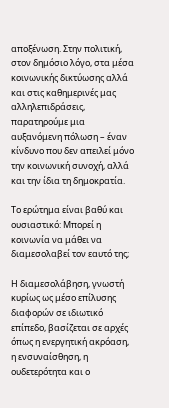αποξένωση. Στην πολιτική, στον δημόσιο λόγο, στα μέσα κοινωνικής δικτύωσης αλλά και στις καθημερινές μας αλληλεπιδράσεις, παρατηρούμε μια αυξανόμενη πόλωση – έναν κίνδυνο που δεν απειλεί μόνο την κοινωνική συνοχή, αλλά και την ίδια τη δημοκρατία.

Το ερώτημα είναι βαθύ και ουσιαστικό: Μπορεί η κοινωνία να μάθει να διαμεσολαβεί τον εαυτό της;

Η διαμεσολάβηση, γνωστή κυρίως ως μέσο επίλυσης διαφορών σε ιδιωτικό επίπεδο, βασίζεται σε αρχές όπως η ενεργητική ακρόαση, η ενσυναίσθηση, η ουδετερότητα και ο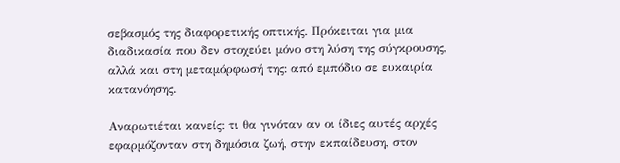σεβασμός της διαφορετικής οπτικής. Πρόκειται για μια διαδικασία που δεν στοχεύει μόνο στη λύση της σύγκρουσης, αλλά και στη μεταμόρφωσή της: από εμπόδιο σε ευκαιρία κατανόησης.

Αναρωτιέται κανείς: τι θα γινόταν αν οι ίδιες αυτές αρχές εφαρμόζονταν στη δημόσια ζωή, στην εκπαίδευση, στον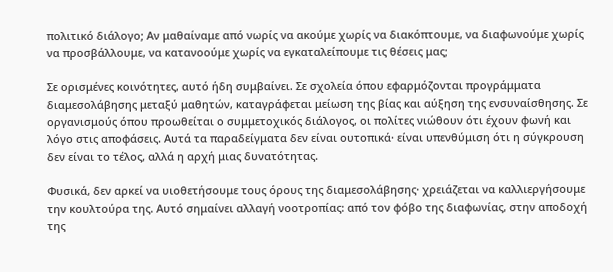πολιτικό διάλογο; Αν μαθαίναμε από νωρίς να ακούμε χωρίς να διακόπτουμε, να διαφωνούμε χωρίς να προσβάλλουμε, να κατανοούμε χωρίς να εγκαταλείπουμε τις θέσεις μας;

Σε ορισμένες κοινότητες, αυτό ήδη συμβαίνει. Σε σχολεία όπου εφαρμόζονται προγράμματα διαμεσολάβησης μεταξύ μαθητών, καταγράφεται μείωση της βίας και αύξηση της ενσυναίσθησης. Σε οργανισμούς όπου προωθείται ο συμμετοχικός διάλογος, οι πολίτες νιώθουν ότι έχουν φωνή και λόγο στις αποφάσεις. Αυτά τα παραδείγματα δεν είναι ουτοπικά· είναι υπενθύμιση ότι η σύγκρουση δεν είναι το τέλος, αλλά η αρχή μιας δυνατότητας.

Φυσικά, δεν αρκεί να υιοθετήσουμε τους όρους της διαμεσολάβησης· χρειάζεται να καλλιεργήσουμε την κουλτούρα της. Αυτό σημαίνει αλλαγή νοοτροπίας: από τον φόβο της διαφωνίας, στην αποδοχή της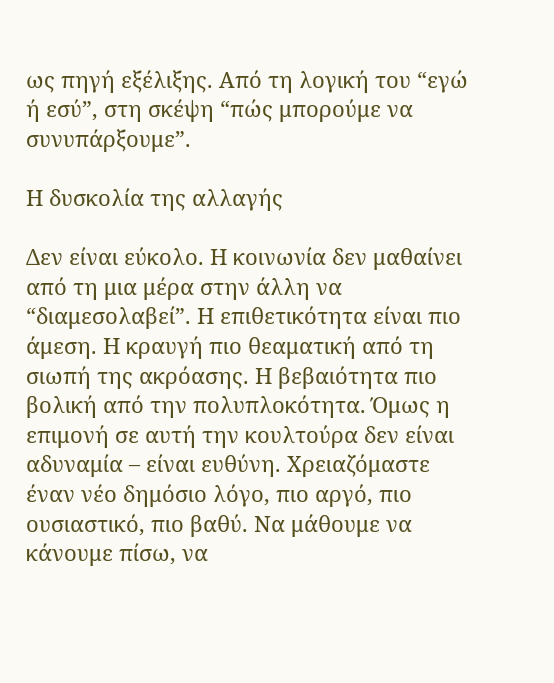ως πηγή εξέλιξης. Από τη λογική του “εγώ ή εσύ”, στη σκέψη “πώς μπορούμε να συνυπάρξουμε”.

Η δυσκολία της αλλαγής

Δεν είναι εύκολο. Η κοινωνία δεν μαθαίνει από τη μια μέρα στην άλλη να “διαμεσολαβεί”. Η επιθετικότητα είναι πιο άμεση. Η κραυγή πιο θεαματική από τη σιωπή της ακρόασης. Η βεβαιότητα πιο βολική από την πολυπλοκότητα. Όμως η επιμονή σε αυτή την κουλτούρα δεν είναι αδυναμία – είναι ευθύνη. Χρειαζόμαστε έναν νέο δημόσιο λόγο, πιο αργό, πιο ουσιαστικό, πιο βαθύ. Να μάθουμε να κάνουμε πίσω, να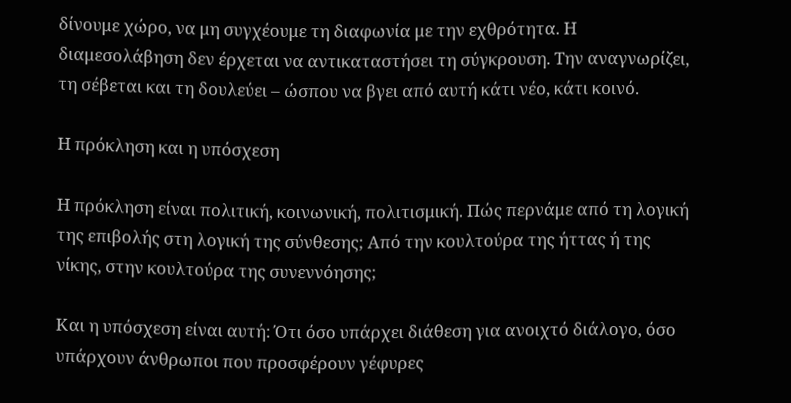δίνουμε χώρο, να μη συγχέουμε τη διαφωνία με την εχθρότητα. Η διαμεσολάβηση δεν έρχεται να αντικαταστήσει τη σύγκρουση. Την αναγνωρίζει, τη σέβεται και τη δουλεύει – ώσπου να βγει από αυτή κάτι νέο, κάτι κοινό.

Η πρόκληση και η υπόσχεση

Η πρόκληση είναι πολιτική, κοινωνική, πολιτισμική. Πώς περνάμε από τη λογική της επιβολής στη λογική της σύνθεσης; Από την κουλτούρα της ήττας ή της νίκης, στην κουλτούρα της συνεννόησης;

Και η υπόσχεση είναι αυτή: Ότι όσο υπάρχει διάθεση για ανοιχτό διάλογο, όσο υπάρχουν άνθρωποι που προσφέρουν γέφυρες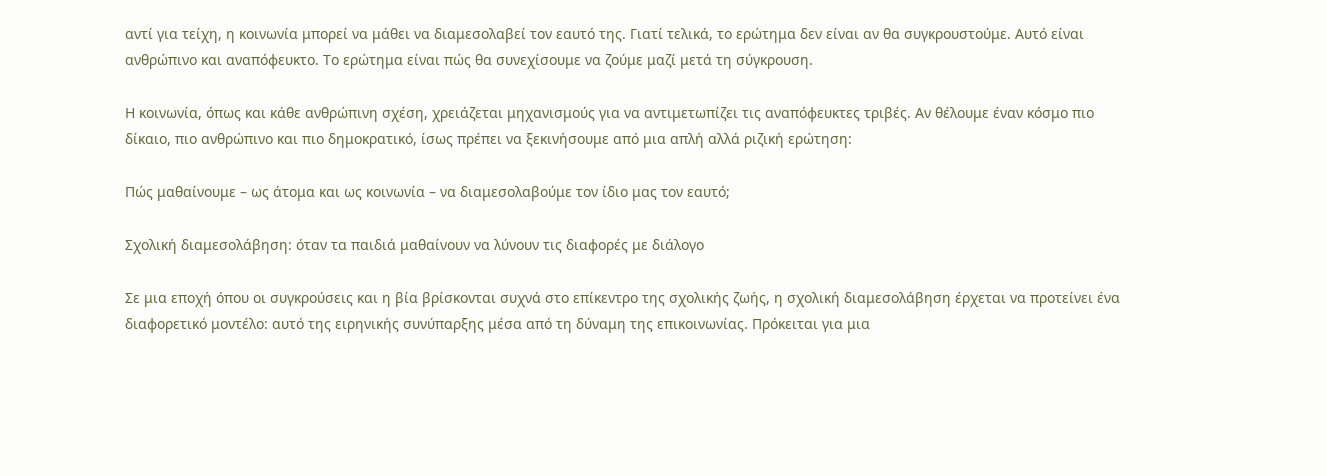αντί για τείχη, η κοινωνία μπορεί να μάθει να διαμεσολαβεί τον εαυτό της. Γιατί τελικά, το ερώτημα δεν είναι αν θα συγκρουστούμε. Αυτό είναι ανθρώπινο και αναπόφευκτο. Το ερώτημα είναι πώς θα συνεχίσουμε να ζούμε μαζί μετά τη σύγκρουση.

Η κοινωνία, όπως και κάθε ανθρώπινη σχέση, χρειάζεται μηχανισμούς για να αντιμετωπίζει τις αναπόφευκτες τριβές. Αν θέλουμε έναν κόσμο πιο δίκαιο, πιο ανθρώπινο και πιο δημοκρατικό, ίσως πρέπει να ξεκινήσουμε από μια απλή αλλά ριζική ερώτηση:

Πώς μαθαίνουμε – ως άτομα και ως κοινωνία – να διαμεσολαβούμε τον ίδιο μας τον εαυτό;

Σχολική διαμεσολάβηση: όταν τα παιδιά μαθαίνουν να λύνουν τις διαφορές με διάλογο

Σε μια εποχή όπου οι συγκρούσεις και η βία βρίσκονται συχνά στο επίκεντρο της σχολικής ζωής, η σχολική διαμεσολάβηση έρχεται να προτείνει ένα διαφορετικό μοντέλο: αυτό της ειρηνικής συνύπαρξης μέσα από τη δύναμη της επικοινωνίας. Πρόκειται για μια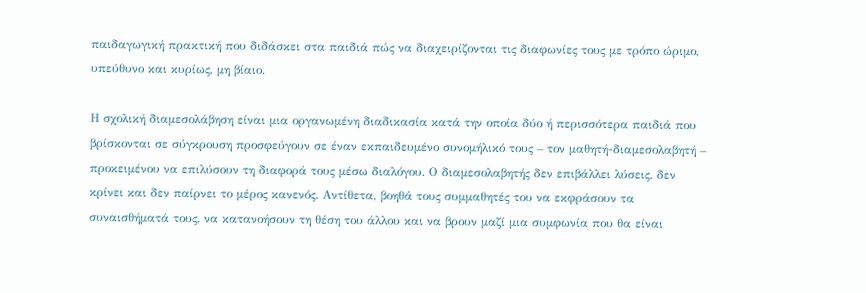παιδαγωγική πρακτική που διδάσκει στα παιδιά πώς να διαχειρίζονται τις διαφωνίες τους με τρόπο ώριμο, υπεύθυνο και κυρίως, μη βίαιο.

Η σχολική διαμεσολάβηση είναι μια οργανωμένη διαδικασία κατά την οποία δύο ή περισσότερα παιδιά που βρίσκονται σε σύγκρουση προσφεύγουν σε έναν εκπαιδευμένο συνομήλικό τους – τον μαθητή-διαμεσολαβητή – προκειμένου να επιλύσουν τη διαφορά τους μέσω διαλόγου. Ο διαμεσολαβητής δεν επιβάλλει λύσεις, δεν κρίνει και δεν παίρνει το μέρος κανενός. Αντίθετα, βοηθά τους συμμαθητές του να εκφράσουν τα συναισθήματά τους, να κατανοήσουν τη θέση του άλλου και να βρουν μαζί μια συμφωνία που θα είναι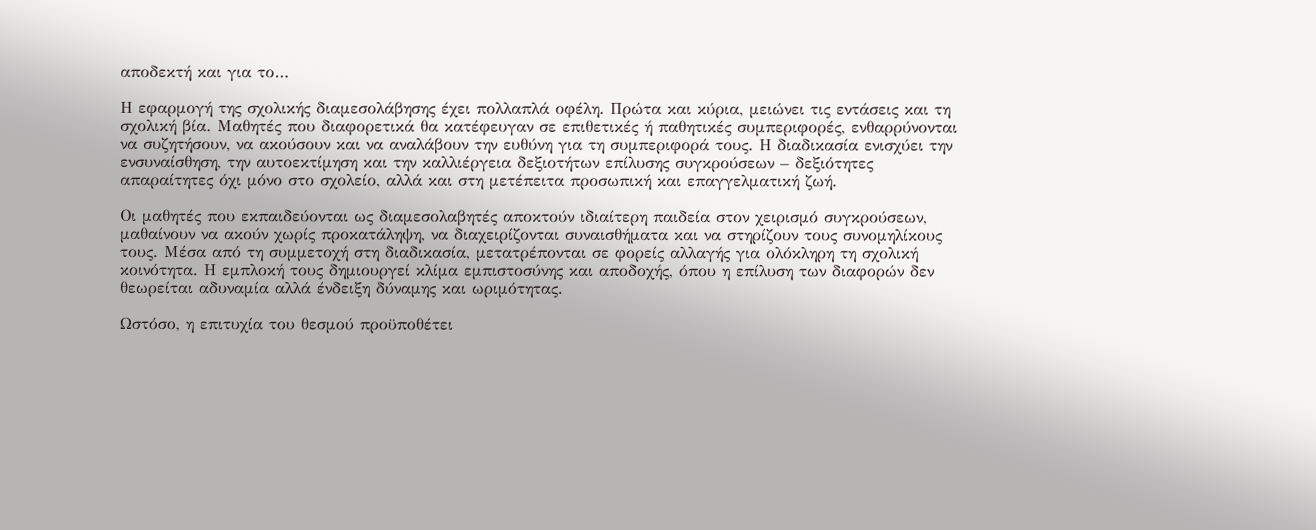αποδεκτή και για το…

Η εφαρμογή της σχολικής διαμεσολάβησης έχει πολλαπλά οφέλη. Πρώτα και κύρια, μειώνει τις εντάσεις και τη σχολική βία. Μαθητές που διαφορετικά θα κατέφευγαν σε επιθετικές ή παθητικές συμπεριφορές, ενθαρρύνονται να συζητήσουν, να ακούσουν και να αναλάβουν την ευθύνη για τη συμπεριφορά τους. Η διαδικασία ενισχύει την ενσυναίσθηση, την αυτοεκτίμηση και την καλλιέργεια δεξιοτήτων επίλυσης συγκρούσεων – δεξιότητες απαραίτητες όχι μόνο στο σχολείο, αλλά και στη μετέπειτα προσωπική και επαγγελματική ζωή.

Οι μαθητές που εκπαιδεύονται ως διαμεσολαβητές αποκτούν ιδιαίτερη παιδεία στον χειρισμό συγκρούσεων, μαθαίνουν να ακούν χωρίς προκατάληψη, να διαχειρίζονται συναισθήματα και να στηρίζουν τους συνομηλίκους τους. Μέσα από τη συμμετοχή στη διαδικασία, μετατρέπονται σε φορείς αλλαγής για ολόκληρη τη σχολική κοινότητα. Η εμπλοκή τους δημιουργεί κλίμα εμπιστοσύνης και αποδοχής, όπου η επίλυση των διαφορών δεν θεωρείται αδυναμία αλλά ένδειξη δύναμης και ωριμότητας.

Ωστόσο, η επιτυχία του θεσμού προϋποθέτει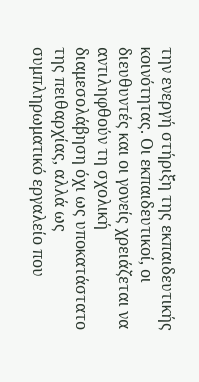την ενεργή στήριξη της εκπαιδευτικής κοινότητας. Οι εκπαιδευτικοί, οι διευθυντές και οι γονείς χρειάζεται να αντιληφθούν τη σχολική διαμεσολάβηση όχι ως υποκατάστατο της πειθαρχίας, αλλά ως συμπληρωματικό εργαλείο που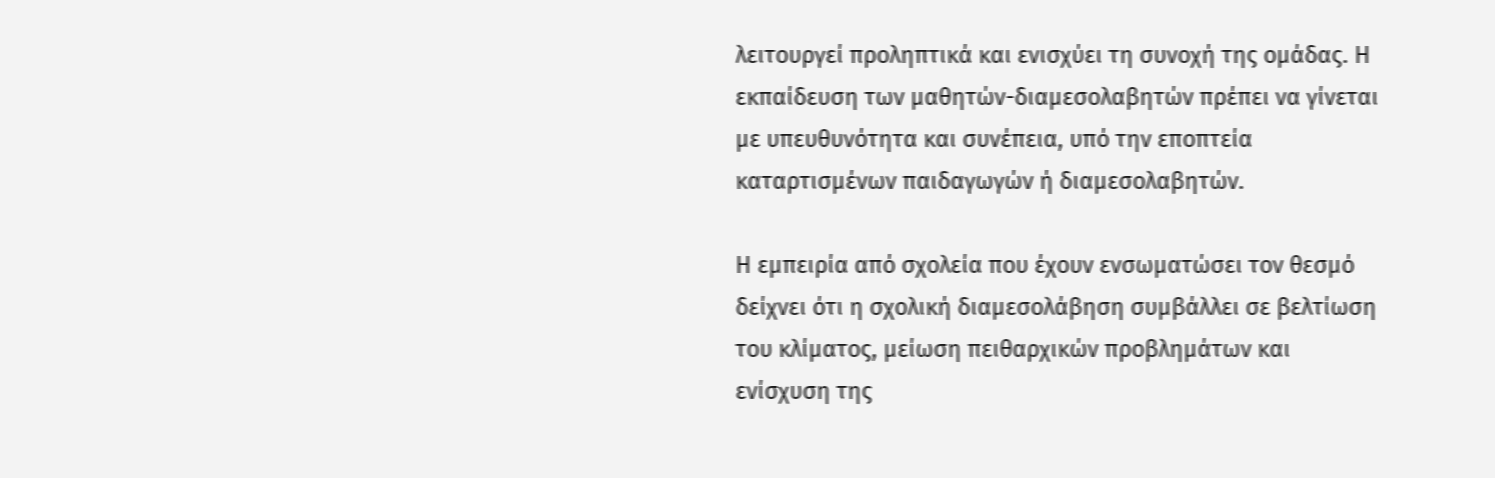λειτουργεί προληπτικά και ενισχύει τη συνοχή της ομάδας. Η εκπαίδευση των μαθητών-διαμεσολαβητών πρέπει να γίνεται με υπευθυνότητα και συνέπεια, υπό την εποπτεία καταρτισμένων παιδαγωγών ή διαμεσολαβητών.

Η εμπειρία από σχολεία που έχουν ενσωματώσει τον θεσμό δείχνει ότι η σχολική διαμεσολάβηση συμβάλλει σε βελτίωση του κλίματος, μείωση πειθαρχικών προβλημάτων και ενίσχυση της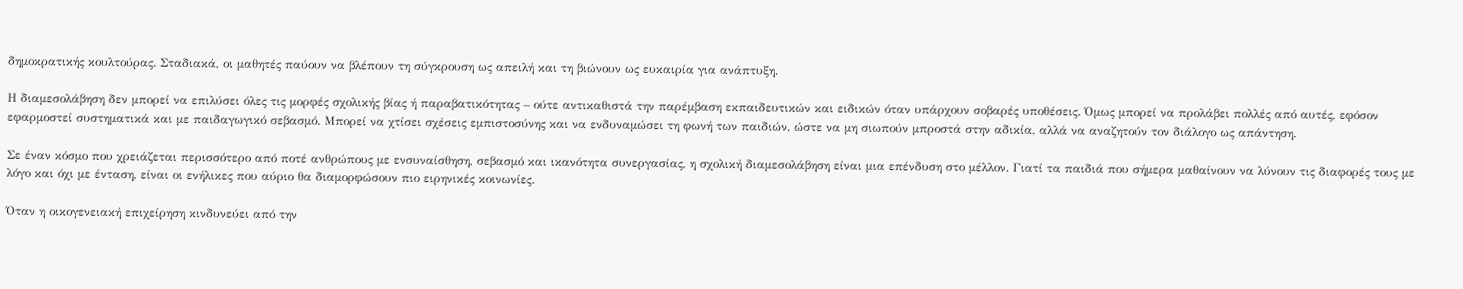δημοκρατικής κουλτούρας. Σταδιακά, οι μαθητές παύουν να βλέπουν τη σύγκρουση ως απειλή και τη βιώνουν ως ευκαιρία για ανάπτυξη.

Η διαμεσολάβηση δεν μπορεί να επιλύσει όλες τις μορφές σχολικής βίας ή παραβατικότητας – ούτε αντικαθιστά την παρέμβαση εκπαιδευτικών και ειδικών όταν υπάρχουν σοβαρές υποθέσεις. Όμως μπορεί να προλάβει πολλές από αυτές, εφόσον εφαρμοστεί συστηματικά και με παιδαγωγικό σεβασμό. Μπορεί να χτίσει σχέσεις εμπιστοσύνης και να ενδυναμώσει τη φωνή των παιδιών, ώστε να μη σιωπούν μπροστά στην αδικία, αλλά να αναζητούν τον διάλογο ως απάντηση.

Σε έναν κόσμο που χρειάζεται περισσότερο από ποτέ ανθρώπους με ενσυναίσθηση, σεβασμό και ικανότητα συνεργασίας, η σχολική διαμεσολάβηση είναι μια επένδυση στο μέλλον. Γιατί τα παιδιά που σήμερα μαθαίνουν να λύνουν τις διαφορές τους με λόγο και όχι με ένταση, είναι οι ενήλικες που αύριο θα διαμορφώσουν πιο ειρηνικές κοινωνίες.

Όταν η οικογενειακή επιχείρηση κινδυνεύει από την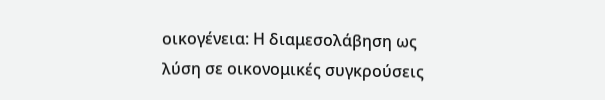οικογένεια: Η διαμεσολάβηση ως λύση σε οικονομικές συγκρούσεις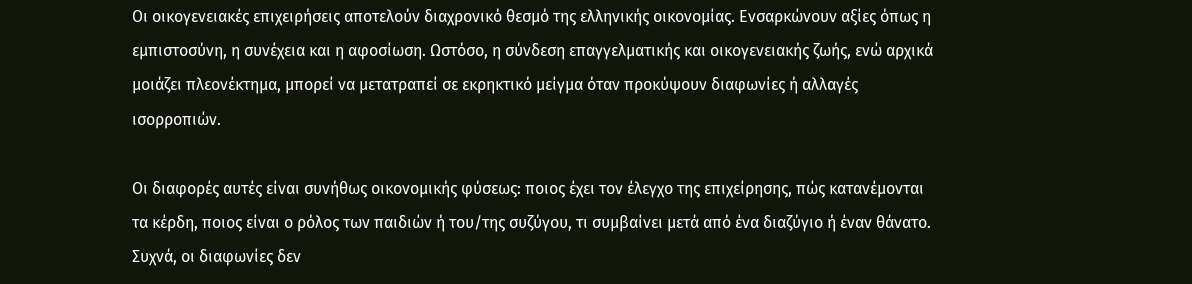Οι οικογενειακές επιχειρήσεις αποτελούν διαχρονικό θεσμό της ελληνικής οικονομίας. Ενσαρκώνουν αξίες όπως η εμπιστοσύνη, η συνέχεια και η αφοσίωση. Ωστόσο, η σύνδεση επαγγελματικής και οικογενειακής ζωής, ενώ αρχικά μοιάζει πλεονέκτημα, μπορεί να μετατραπεί σε εκρηκτικό μείγμα όταν προκύψουν διαφωνίες ή αλλαγές ισορροπιών.

Οι διαφορές αυτές είναι συνήθως οικονομικής φύσεως: ποιος έχει τον έλεγχο της επιχείρησης, πώς κατανέμονται τα κέρδη, ποιος είναι ο ρόλος των παιδιών ή του/της συζύγου, τι συμβαίνει μετά από ένα διαζύγιο ή έναν θάνατο. Συχνά, οι διαφωνίες δεν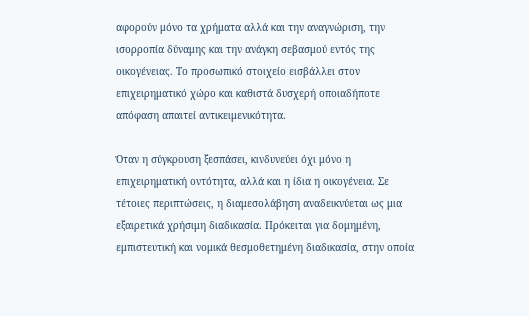αφορούν μόνο τα χρήματα αλλά και την αναγνώριση, την ισορροπία δύναμης και την ανάγκη σεβασμού εντός της οικογένειας. Το προσωπικό στοιχείο εισβάλλει στον επιχειρηματικό χώρο και καθιστά δυσχερή οποιαδήποτε απόφαση απαιτεί αντικειμενικότητα.

Όταν η σύγκρουση ξεσπάσει, κινδυνεύει όχι μόνο η επιχειρηματική οντότητα, αλλά και η ίδια η οικογένεια. Σε τέτοιες περιπτώσεις, η διαμεσολάβηση αναδεικνύεται ως μια εξαιρετικά χρήσιμη διαδικασία. Πρόκειται για δομημένη, εμπιστευτική και νομικά θεσμοθετημένη διαδικασία, στην οποία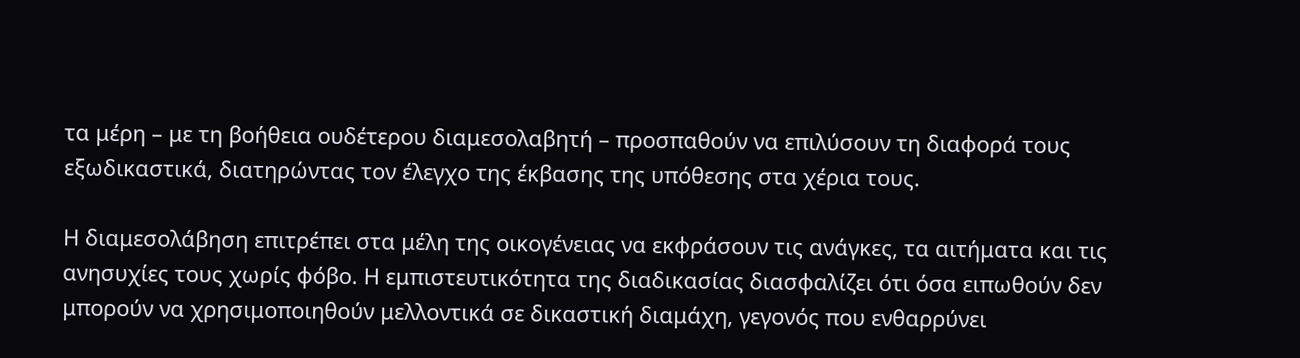τα μέρη – με τη βοήθεια ουδέτερου διαμεσολαβητή – προσπαθούν να επιλύσουν τη διαφορά τους εξωδικαστικά, διατηρώντας τον έλεγχο της έκβασης της υπόθεσης στα χέρια τους.

Η διαμεσολάβηση επιτρέπει στα μέλη της οικογένειας να εκφράσουν τις ανάγκες, τα αιτήματα και τις ανησυχίες τους χωρίς φόβο. Η εμπιστευτικότητα της διαδικασίας διασφαλίζει ότι όσα ειπωθούν δεν μπορούν να χρησιμοποιηθούν μελλοντικά σε δικαστική διαμάχη, γεγονός που ενθαρρύνει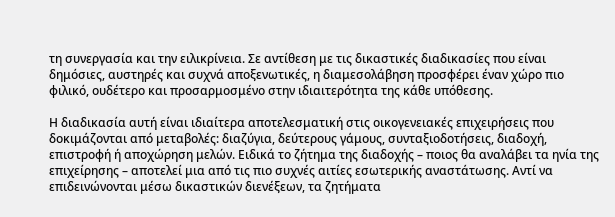τη συνεργασία και την ειλικρίνεια. Σε αντίθεση με τις δικαστικές διαδικασίες που είναι δημόσιες, αυστηρές και συχνά αποξενωτικές, η διαμεσολάβηση προσφέρει έναν χώρο πιο φιλικό, ουδέτερο και προσαρμοσμένο στην ιδιαιτερότητα της κάθε υπόθεσης.

Η διαδικασία αυτή είναι ιδιαίτερα αποτελεσματική στις οικογενειακές επιχειρήσεις που δοκιμάζονται από μεταβολές: διαζύγια, δεύτερους γάμους, συνταξιοδοτήσεις, διαδοχή, επιστροφή ή αποχώρηση μελών. Ειδικά το ζήτημα της διαδοχής – ποιος θα αναλάβει τα ηνία της επιχείρησης – αποτελεί μια από τις πιο συχνές αιτίες εσωτερικής αναστάτωσης. Αντί να επιδεινώνονται μέσω δικαστικών διενέξεων, τα ζητήματα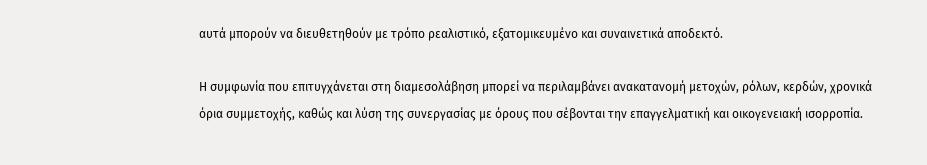αυτά μπορούν να διευθετηθούν με τρόπο ρεαλιστικό, εξατομικευμένο και συναινετικά αποδεκτό.

Η συμφωνία που επιτυγχάνεται στη διαμεσολάβηση μπορεί να περιλαμβάνει ανακατανομή μετοχών, ρόλων, κερδών, χρονικά όρια συμμετοχής, καθώς και λύση της συνεργασίας με όρους που σέβονται την επαγγελματική και οικογενειακή ισορροπία.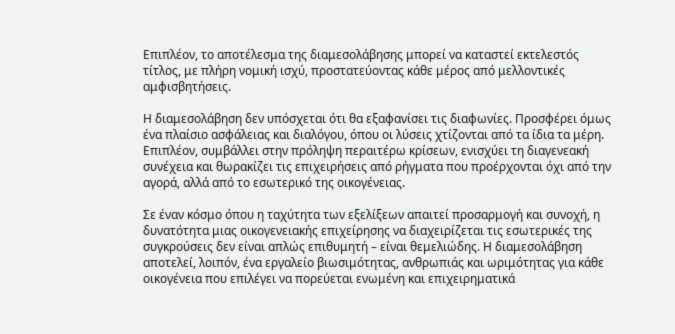Επιπλέον, το αποτέλεσμα της διαμεσολάβησης μπορεί να καταστεί εκτελεστός τίτλος, με πλήρη νομική ισχύ, προστατεύοντας κάθε μέρος από μελλοντικές αμφισβητήσεις.

Η διαμεσολάβηση δεν υπόσχεται ότι θα εξαφανίσει τις διαφωνίες. Προσφέρει όμως ένα πλαίσιο ασφάλειας και διαλόγου, όπου οι λύσεις χτίζονται από τα ίδια τα μέρη. Επιπλέον, συμβάλλει στην πρόληψη περαιτέρω κρίσεων, ενισχύει τη διαγενεακή συνέχεια και θωρακίζει τις επιχειρήσεις από ρήγματα που προέρχονται όχι από την αγορά, αλλά από το εσωτερικό της οικογένειας.

Σε έναν κόσμο όπου η ταχύτητα των εξελίξεων απαιτεί προσαρμογή και συνοχή, η δυνατότητα μιας οικογενειακής επιχείρησης να διαχειρίζεται τις εσωτερικές της συγκρούσεις δεν είναι απλώς επιθυμητή – είναι θεμελιώδης. Η διαμεσολάβηση αποτελεί, λοιπόν, ένα εργαλείο βιωσιμότητας, ανθρωπιάς και ωριμότητας για κάθε οικογένεια που επιλέγει να πορεύεται ενωμένη και επιχειρηματικά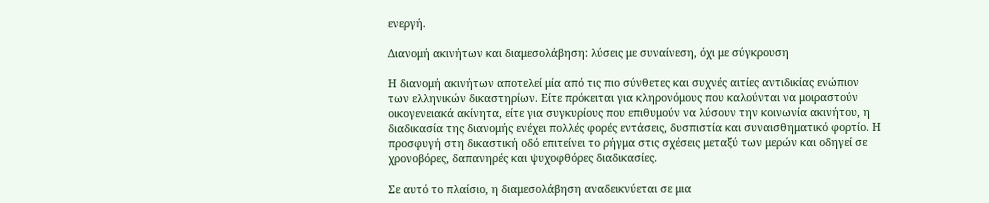ενεργή.

Διανομή ακινήτων και διαμεσολάβηση: λύσεις με συναίνεση, όχι με σύγκρουση

Η διανομή ακινήτων αποτελεί μία από τις πιο σύνθετες και συχνές αιτίες αντιδικίας ενώπιον των ελληνικών δικαστηρίων. Είτε πρόκειται για κληρονόμους που καλούνται να μοιραστούν οικογενειακά ακίνητα, είτε για συγκυρίους που επιθυμούν να λύσουν την κοινωνία ακινήτου, η διαδικασία της διανομής ενέχει πολλές φορές εντάσεις, δυσπιστία και συναισθηματικό φορτίο. Η προσφυγή στη δικαστική οδό επιτείνει το ρήγμα στις σχέσεις μεταξύ των μερών και οδηγεί σε χρονοβόρες, δαπανηρές και ψυχοφθόρες διαδικασίες.

Σε αυτό το πλαίσιο, η διαμεσολάβηση αναδεικνύεται σε μια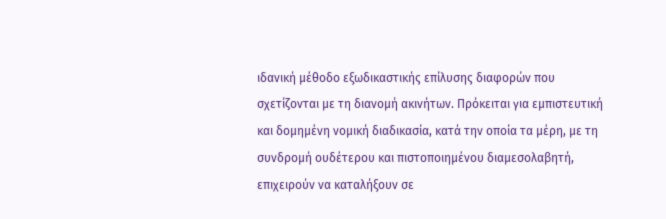ιδανική μέθοδο εξωδικαστικής επίλυσης διαφορών που σχετίζονται με τη διανομή ακινήτων. Πρόκειται για εμπιστευτική και δομημένη νομική διαδικασία, κατά την οποία τα μέρη, με τη συνδρομή ουδέτερου και πιστοποιημένου διαμεσολαβητή, επιχειρούν να καταλήξουν σε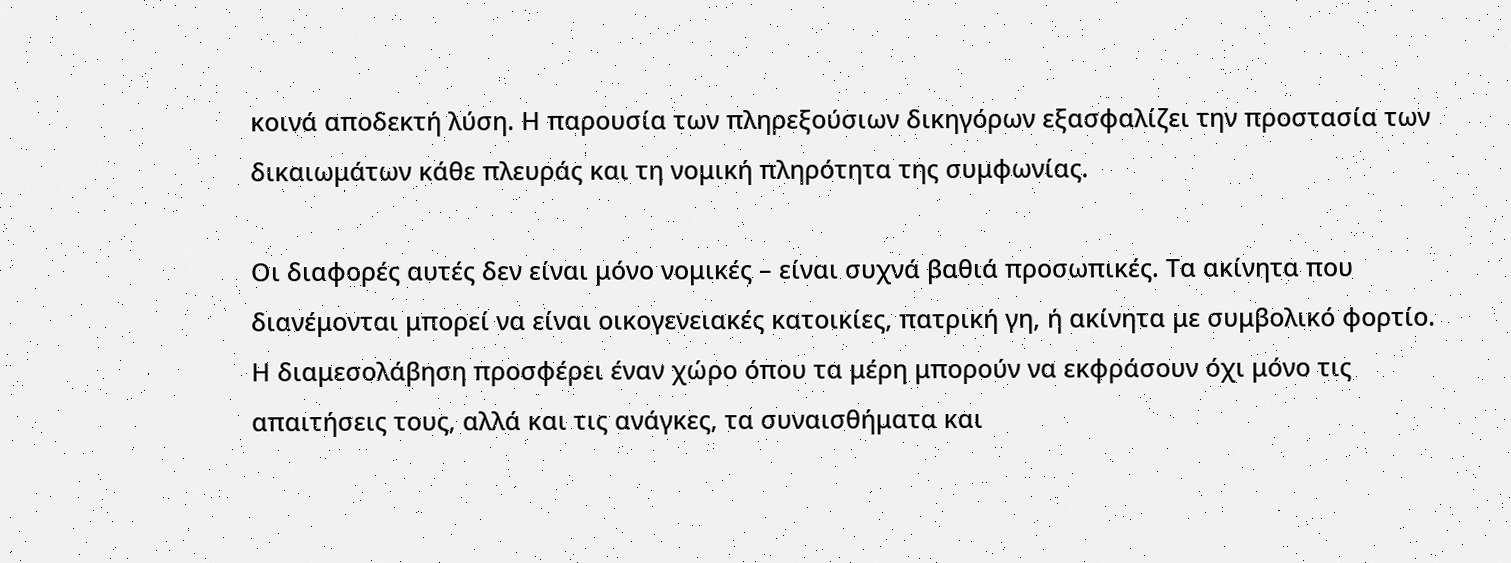κοινά αποδεκτή λύση. Η παρουσία των πληρεξούσιων δικηγόρων εξασφαλίζει την προστασία των δικαιωμάτων κάθε πλευράς και τη νομική πληρότητα της συμφωνίας.

Οι διαφορές αυτές δεν είναι μόνο νομικές – είναι συχνά βαθιά προσωπικές. Τα ακίνητα που διανέμονται μπορεί να είναι οικογενειακές κατοικίες, πατρική γη, ή ακίνητα με συμβολικό φορτίο. Η διαμεσολάβηση προσφέρει έναν χώρο όπου τα μέρη μπορούν να εκφράσουν όχι μόνο τις απαιτήσεις τους, αλλά και τις ανάγκες, τα συναισθήματα και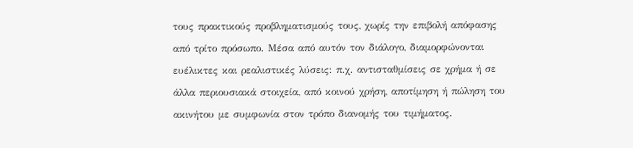τους πρακτικούς προβληματισμούς τους, χωρίς την επιβολή απόφασης από τρίτο πρόσωπο. Μέσα από αυτόν τον διάλογο, διαμορφώνονται ευέλικτες και ρεαλιστικές λύσεις: π.χ. αντισταθμίσεις σε χρήμα ή σε άλλα περιουσιακά στοιχεία, από κοινού χρήση, αποτίμηση ή πώληση του ακινήτου με συμφωνία στον τρόπο διανομής του τιμήματος.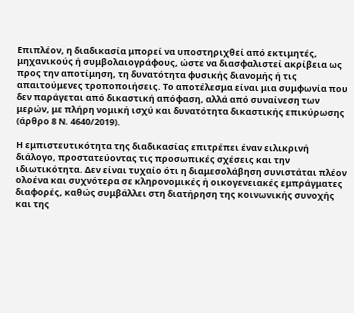Επιπλέον, η διαδικασία μπορεί να υποστηριχθεί από εκτιμητές, μηχανικούς ή συμβολαιογράφους, ώστε να διασφαλιστεί ακρίβεια ως προς την αποτίμηση, τη δυνατότητα φυσικής διανομής ή τις απαιτούμενες τροποποιήσεις. Το αποτέλεσμα είναι μια συμφωνία που δεν παράγεται από δικαστική απόφαση, αλλά από συναίνεση των μερών, με πλήρη νομική ισχύ και δυνατότητα δικαστικής επικύρωσης (άρθρο 8 Ν. 4640/2019).

Η εμπιστευτικότητα της διαδικασίας επιτρέπει έναν ειλικρινή διάλογο, προστατεύοντας τις προσωπικές σχέσεις και την ιδιωτικότητα. Δεν είναι τυχαίο ότι η διαμεσολάβηση συνιστάται πλέον ολοένα και συχνότερα σε κληρονομικές ή οικογενειακές εμπράγματες διαφορές, καθώς συμβάλλει στη διατήρηση της κοινωνικής συνοχής και της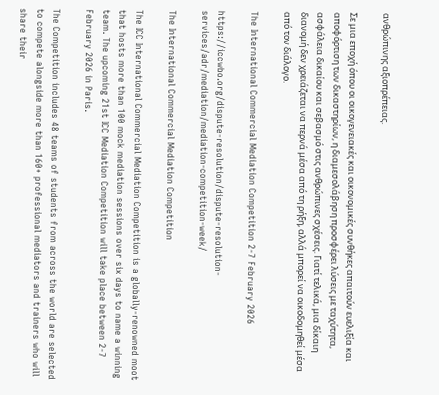ανθρώπινης αξιοπρέπειας.

Σε μια εποχή όπου οι οικογενειακές και οικονομικές συνθήκες απαιτούν ευελιξία και αποφόρτιση των δικαστηρίων, η διαμεσολάβηση προσφέρει λύσεις με ταχύτητα, ασφάλεια δικαίου και σεβασμό στις ανθρώπινες σχέσεις. Γιατί τελικά, μια δίκαιη διανομή δεν χρειάζεται να περνά μέσα από τη ρήξη, αλλά μπορεί να οικοδομηθεί μέσα από τον διάλογο.

The International Commercial Mediation Competition 2-7 February 2026

https://iccwbo.org/dispute-resolution/dispute-resolution-services/adr/mediation/mediation-competition-week/

The International Commercial Mediation Competition

The ICC International Commercial Mediation Competition is a globally-renowned moot that hosts more than 100 mock mediation sessions over six days to name a winning team. The upcoming 21st ICC Mediation Competition will take place between 2-7 February 2026 in Paris.

The Competition includes 48 teams of students from across the world are selected to compete alongside more than 160+ professional mediators and trainers who will share their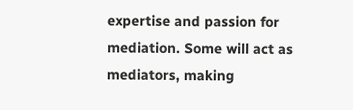expertise and passion for mediation. Some will act as mediators, making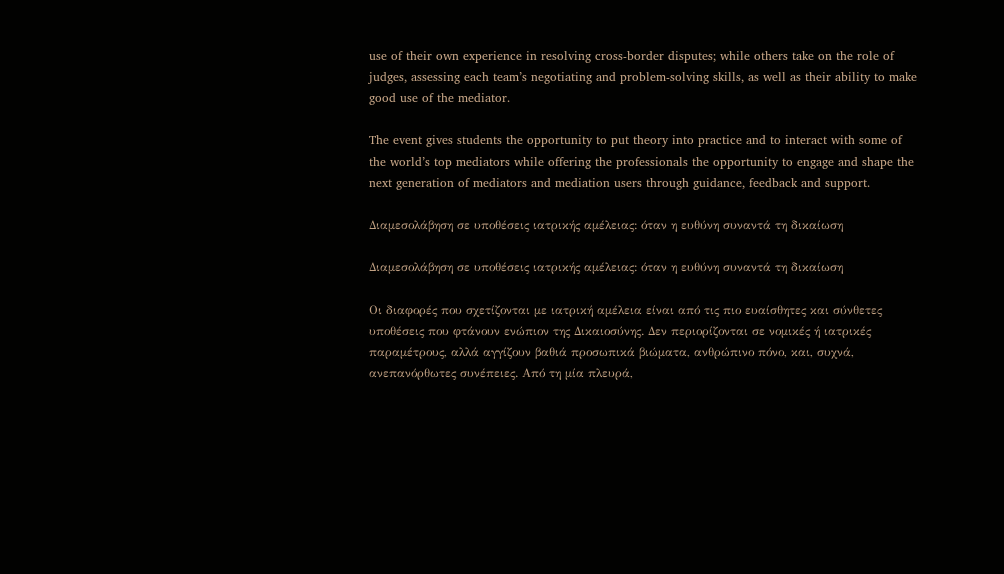use of their own experience in resolving cross-border disputes; while others take on the role of judges, assessing each team’s negotiating and problem-solving skills, as well as their ability to make good use of the mediator.

The event gives students the opportunity to put theory into practice and to interact with some of the world’s top mediators while offering the professionals the opportunity to engage and shape the next generation of mediators and mediation users through guidance, feedback and support.

Διαμεσολάβηση σε υποθέσεις ιατρικής αμέλειας: όταν η ευθύνη συναντά τη δικαίωση

Διαμεσολάβηση σε υποθέσεις ιατρικής αμέλειας: όταν η ευθύνη συναντά τη δικαίωση

Οι διαφορές που σχετίζονται με ιατρική αμέλεια είναι από τις πιο ευαίσθητες και σύνθετες υποθέσεις που φτάνουν ενώπιον της Δικαιοσύνης. Δεν περιορίζονται σε νομικές ή ιατρικές παραμέτρους, αλλά αγγίζουν βαθιά προσωπικά βιώματα, ανθρώπινο πόνο, και, συχνά, ανεπανόρθωτες συνέπειες. Από τη μία πλευρά,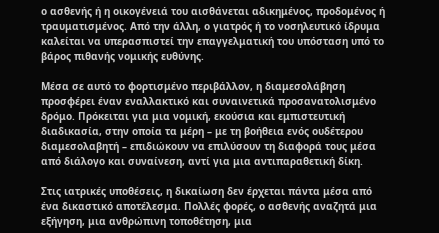ο ασθενής ή η οικογένειά του αισθάνεται αδικημένος, προδομένος ή τραυματισμένος. Από την άλλη, ο γιατρός ή το νοσηλευτικό ίδρυμα καλείται να υπερασπιστεί την επαγγελματική του υπόσταση υπό το βάρος πιθανής νομικής ευθύνης.

Μέσα σε αυτό το φορτισμένο περιβάλλον, η διαμεσολάβηση προσφέρει έναν εναλλακτικό και συναινετικά προσανατολισμένο δρόμο. Πρόκειται για μια νομική, εκούσια και εμπιστευτική διαδικασία, στην οποία τα μέρη – με τη βοήθεια ενός ουδέτερου διαμεσολαβητή – επιδιώκουν να επιλύσουν τη διαφορά τους μέσα από διάλογο και συναίνεση, αντί για μια αντιπαραθετική δίκη.

Στις ιατρικές υποθέσεις, η δικαίωση δεν έρχεται πάντα μέσα από ένα δικαστικό αποτέλεσμα. Πολλές φορές, ο ασθενής αναζητά μια εξήγηση, μια ανθρώπινη τοποθέτηση, μια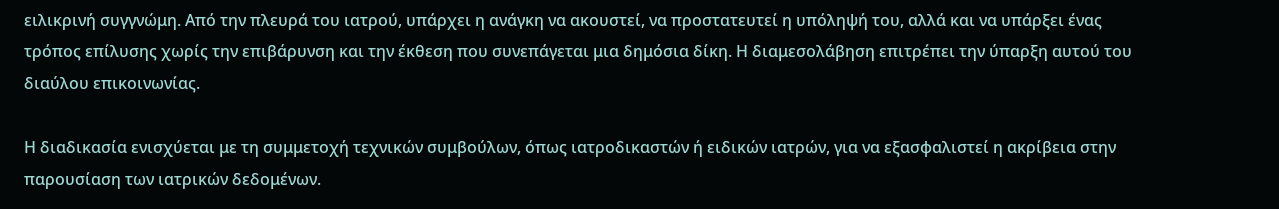ειλικρινή συγγνώμη. Από την πλευρά του ιατρού, υπάρχει η ανάγκη να ακουστεί, να προστατευτεί η υπόληψή του, αλλά και να υπάρξει ένας τρόπος επίλυσης χωρίς την επιβάρυνση και την έκθεση που συνεπάγεται μια δημόσια δίκη. Η διαμεσολάβηση επιτρέπει την ύπαρξη αυτού του διαύλου επικοινωνίας.

Η διαδικασία ενισχύεται με τη συμμετοχή τεχνικών συμβούλων, όπως ιατροδικαστών ή ειδικών ιατρών, για να εξασφαλιστεί η ακρίβεια στην παρουσίαση των ιατρικών δεδομένων.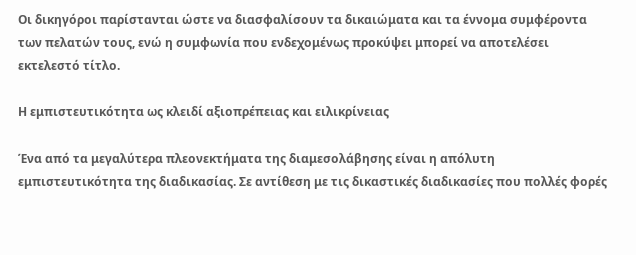Οι δικηγόροι παρίστανται ώστε να διασφαλίσουν τα δικαιώματα και τα έννομα συμφέροντα των πελατών τους, ενώ η συμφωνία που ενδεχομένως προκύψει μπορεί να αποτελέσει εκτελεστό τίτλο.

Η εμπιστευτικότητα ως κλειδί αξιοπρέπειας και ειλικρίνειας

Ένα από τα μεγαλύτερα πλεονεκτήματα της διαμεσολάβησης είναι η απόλυτη εμπιστευτικότητα της διαδικασίας. Σε αντίθεση με τις δικαστικές διαδικασίες που πολλές φορές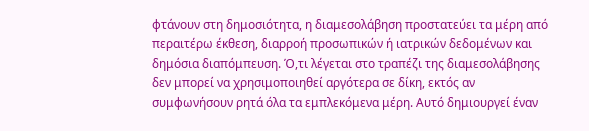φτάνουν στη δημοσιότητα, η διαμεσολάβηση προστατεύει τα μέρη από περαιτέρω έκθεση, διαρροή προσωπικών ή ιατρικών δεδομένων και δημόσια διαπόμπευση. Ό,τι λέγεται στο τραπέζι της διαμεσολάβησης δεν μπορεί να χρησιμοποιηθεί αργότερα σε δίκη, εκτός αν συμφωνήσουν ρητά όλα τα εμπλεκόμενα μέρη. Αυτό δημιουργεί έναν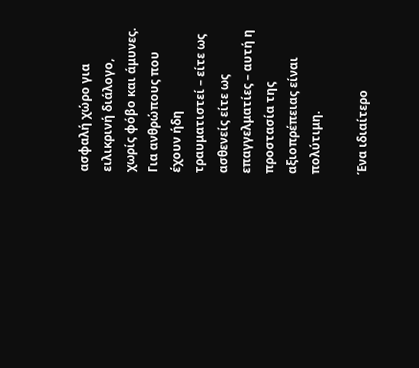ασφαλή χώρο για ειλικρινή διάλογο, χωρίς φόβο και άμυνες. Για ανθρώπους που έχουν ήδη τραυματιστεί – είτε ως ασθενείς είτε ως επαγγελματίες – αυτή η προστασία της αξιοπρέπειας είναι πολύτιμη.

Ένα ιδιαίτερο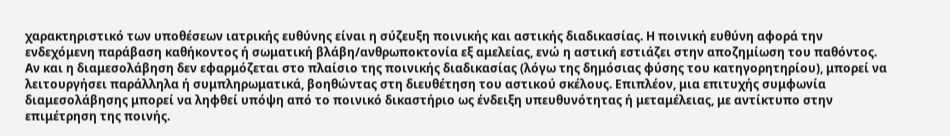χαρακτηριστικό των υποθέσεων ιατρικής ευθύνης είναι η σύζευξη ποινικής και αστικής διαδικασίας. Η ποινική ευθύνη αφορά την ενδεχόμενη παράβαση καθήκοντος ή σωματική βλάβη/ανθρωποκτονία εξ αμελείας, ενώ η αστική εστιάζει στην αποζημίωση του παθόντος. Αν και η διαμεσολάβηση δεν εφαρμόζεται στο πλαίσιο της ποινικής διαδικασίας (λόγω της δημόσιας φύσης του κατηγορητηρίου), μπορεί να λειτουργήσει παράλληλα ή συμπληρωματικά, βοηθώντας στη διευθέτηση του αστικού σκέλους. Επιπλέον, μια επιτυχής συμφωνία διαμεσολάβησης μπορεί να ληφθεί υπόψη από το ποινικό δικαστήριο ως ένδειξη υπευθυνότητας ή μεταμέλειας, με αντίκτυπο στην επιμέτρηση της ποινής.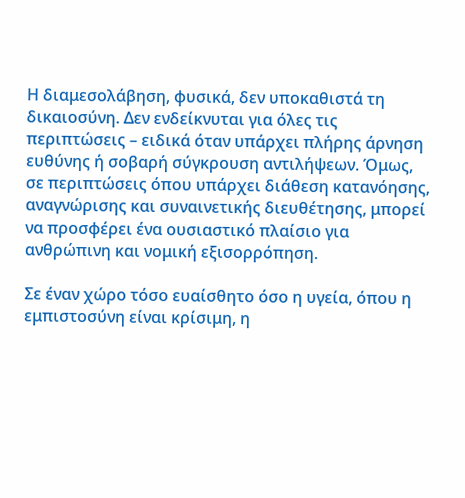Η διαμεσολάβηση, φυσικά, δεν υποκαθιστά τη δικαιοσύνη. Δεν ενδείκνυται για όλες τις περιπτώσεις – ειδικά όταν υπάρχει πλήρης άρνηση ευθύνης ή σοβαρή σύγκρουση αντιλήψεων. Όμως, σε περιπτώσεις όπου υπάρχει διάθεση κατανόησης, αναγνώρισης και συναινετικής διευθέτησης, μπορεί να προσφέρει ένα ουσιαστικό πλαίσιο για ανθρώπινη και νομική εξισορρόπηση.

Σε έναν χώρο τόσο ευαίσθητο όσο η υγεία, όπου η εμπιστοσύνη είναι κρίσιμη, η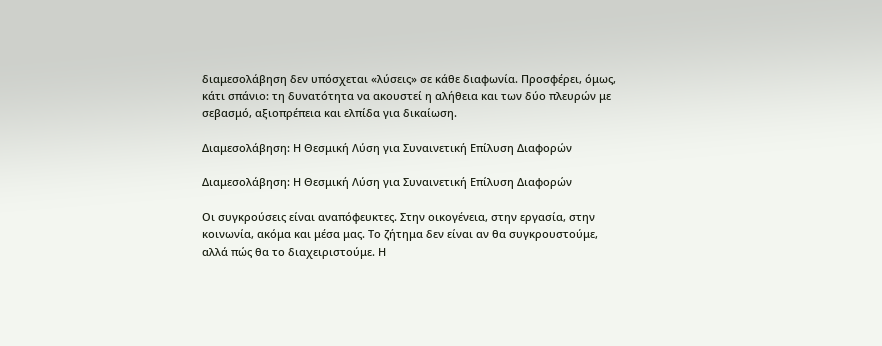διαμεσολάβηση δεν υπόσχεται «λύσεις» σε κάθε διαφωνία. Προσφέρει, όμως, κάτι σπάνιο: τη δυνατότητα να ακουστεί η αλήθεια και των δύο πλευρών με σεβασμό, αξιοπρέπεια και ελπίδα για δικαίωση.

Διαμεσολάβηση: Η Θεσμική Λύση για Συναινετική Επίλυση Διαφορών

Διαμεσολάβηση: Η Θεσμική Λύση για Συναινετική Επίλυση Διαφορών

Οι συγκρούσεις είναι αναπόφευκτες. Στην οικογένεια, στην εργασία, στην κοινωνία, ακόμα και μέσα μας. Το ζήτημα δεν είναι αν θα συγκρουστούμε, αλλά πώς θα το διαχειριστούμε. Η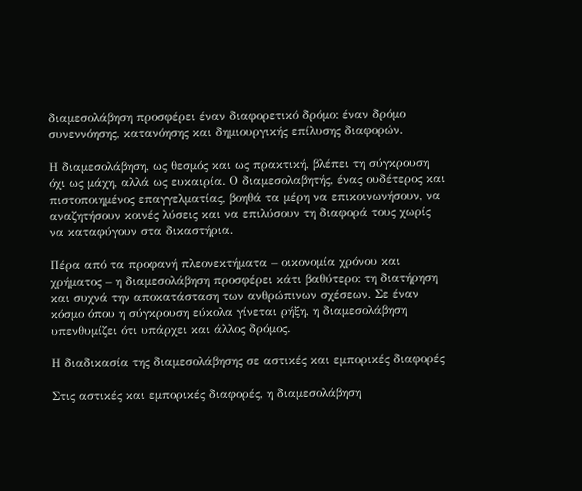διαμεσολάβηση προσφέρει έναν διαφορετικό δρόμο: έναν δρόμο συνεννόησης, κατανόησης και δημιουργικής επίλυσης διαφορών.

Η διαμεσολάβηση, ως θεσμός και ως πρακτική, βλέπει τη σύγκρουση όχι ως μάχη, αλλά ως ευκαιρία. Ο διαμεσολαβητής, ένας ουδέτερος και πιστοποιημένος επαγγελματίας, βοηθά τα μέρη να επικοινωνήσουν, να αναζητήσουν κοινές λύσεις και να επιλύσουν τη διαφορά τους χωρίς να καταφύγουν στα δικαστήρια.

Πέρα από τα προφανή πλεονεκτήματα – οικονομία χρόνου και χρήματος – η διαμεσολάβηση προσφέρει κάτι βαθύτερο: τη διατήρηση και συχνά την αποκατάσταση των ανθρώπινων σχέσεων. Σε έναν κόσμο όπου η σύγκρουση εύκολα γίνεται ρήξη, η διαμεσολάβηση υπενθυμίζει ότι υπάρχει και άλλος δρόμος.

Η διαδικασία της διαμεσολάβησης σε αστικές και εμπορικές διαφορές

Στις αστικές και εμπορικές διαφορές, η διαμεσολάβηση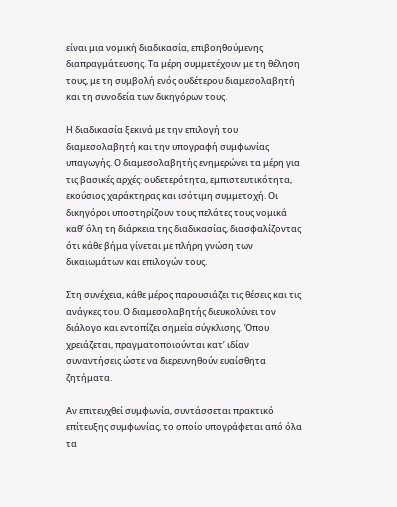είναι μια νομική διαδικασία, επιβοηθούμενης διαπραγμάτευσης. Τα μέρη συμμετέχουν με τη θέληση τους, με τη συμβολή ενός ουδέτερου διαμεσολαβητή και τη συνοδεία των δικηγόρων τους.

Η διαδικασία ξεκινά με την επιλογή του διαμεσολαβητή και την υπογραφή συμφωνίας υπαγωγής. Ο διαμεσολαβητής ενημερώνει τα μέρη για τις βασικές αρχές: ουδετερότητα, εμπιστευτικότητα, εκούσιος χαράκτηρας και ισότιμη συμμετοχή. Οι δικηγόροι υποστηρίζουν τους πελάτες τους νομικά καθ’ όλη τη διάρκεια της διαδικασίας, διασφαλίζοντας ότι κάθε βήμα γίνεται με πλήρη γνώση των δικαιωμάτων και επιλογών τους.

Στη συνέχεια, κάθε μέρος παρουσιάζει τις θέσεις και τις ανάγκες του. Ο διαμεσολαβητής διευκολύνει τον διάλογο και εντοπίζει σημεία σύγκλισης. Όπου χρειάζεται, πραγματοποιούνται κατ’ ιδίαν συναντήσεις ώστε να διερευνηθούν ευαίσθητα ζητήματα.

Αν επιτευχθεί συμφωνία, συντάσσεται πρακτικό επίτευξης συμφωνίας, το οποίο υπογράφεται από όλα τα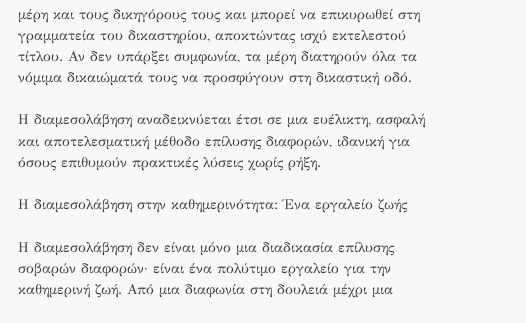μέρη και τους δικηγόρους τους και μπορεί να επικυρωθεί στη γραμματεία του δικαστηρίου, αποκτώντας ισχύ εκτελεστού τίτλου. Αν δεν υπάρξει συμφωνία, τα μέρη διατηρούν όλα τα νόμιμα δικαιώματά τους να προσφύγουν στη δικαστική οδό.

Η διαμεσολάβηση αναδεικνύεται έτσι σε μια ευέλικτη, ασφαλή και αποτελεσματική μέθοδο επίλυσης διαφορών, ιδανική για όσους επιθυμούν πρακτικές λύσεις χωρίς ρήξη.

Η διαμεσολάβηση στην καθημερινότητα: Ένα εργαλείο ζωής

Η διαμεσολάβηση δεν είναι μόνο μια διαδικασία επίλυσης σοβαρών διαφορών· είναι ένα πολύτιμο εργαλείο για την καθημερινή ζωή. Από μια διαφωνία στη δουλειά μέχρι μια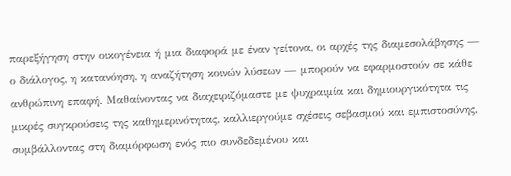παρεξήγηση στην οικογένεια ή μια διαφορά με έναν γείτονα, οι αρχές της διαμεσολάβησης — ο διάλογος, η κατανόηση, η αναζήτηση κοινών λύσεων — μπορούν να εφαρμοστούν σε κάθε ανθρώπινη επαφή. Μαθαίνοντας να διαχειριζόμαστε με ψυχραιμία και δημιουργικότητα τις μικρές συγκρούσεις της καθημερινότητας, καλλιεργούμε σχέσεις σεβασμού και εμπιστοσύνης, συμβάλλοντας στη διαμόρφωση ενός πιο συνδεδεμένου και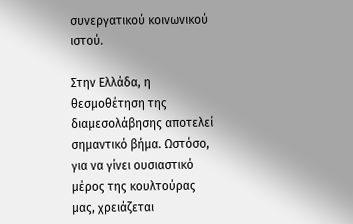συνεργατικού κοινωνικού ιστού.

Στην Ελλάδα, η θεσμοθέτηση της διαμεσολάβησης αποτελεί σημαντικό βήμα. Ωστόσο, για να γίνει ουσιαστικό μέρος της κουλτούρας μας, χρειάζεται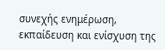συνεχής ενημέρωση, εκπαίδευση και ενίσχυση της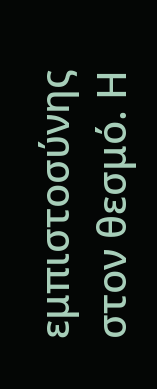εμπιστοσύνης στον θεσμό. Η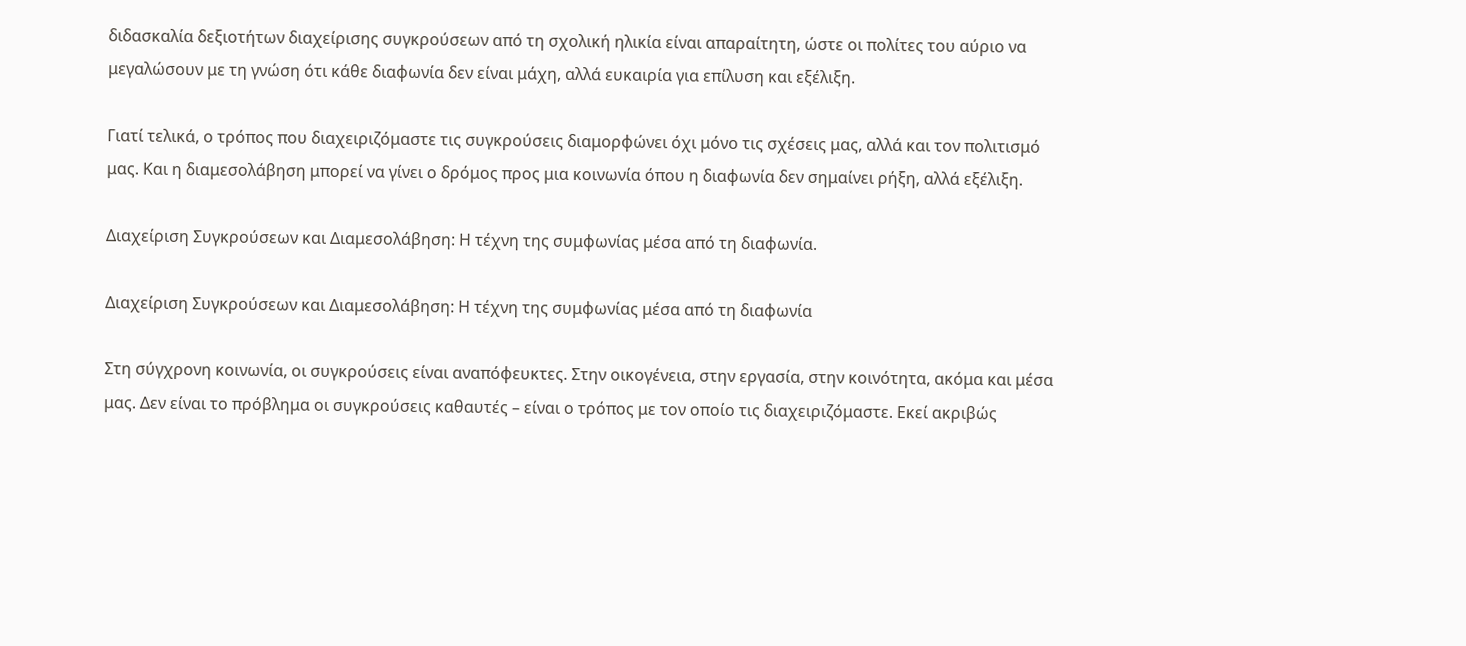διδασκαλία δεξιοτήτων διαχείρισης συγκρούσεων από τη σχολική ηλικία είναι απαραίτητη, ώστε οι πολίτες του αύριο να μεγαλώσουν με τη γνώση ότι κάθε διαφωνία δεν είναι μάχη, αλλά ευκαιρία για επίλυση και εξέλιξη.

Γιατί τελικά, ο τρόπος που διαχειριζόμαστε τις συγκρούσεις διαμορφώνει όχι μόνο τις σχέσεις μας, αλλά και τον πολιτισμό μας. Και η διαμεσολάβηση μπορεί να γίνει ο δρόμος προς μια κοινωνία όπου η διαφωνία δεν σημαίνει ρήξη, αλλά εξέλιξη.

Διαχείριση Συγκρούσεων και Διαμεσολάβηση: Η τέχνη της συμφωνίας μέσα από τη διαφωνία.

Διαχείριση Συγκρούσεων και Διαμεσολάβηση: Η τέχνη της συμφωνίας μέσα από τη διαφωνία

Στη σύγχρονη κοινωνία, οι συγκρούσεις είναι αναπόφευκτες. Στην οικογένεια, στην εργασία, στην κοινότητα, ακόμα και μέσα μας. Δεν είναι το πρόβλημα οι συγκρούσεις καθαυτές – είναι ο τρόπος με τον οποίο τις διαχειριζόμαστε. Εκεί ακριβώς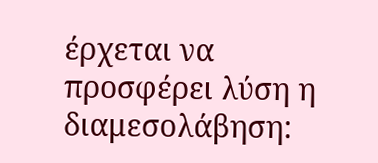έρχεται να προσφέρει λύση η διαμεσολάβηση: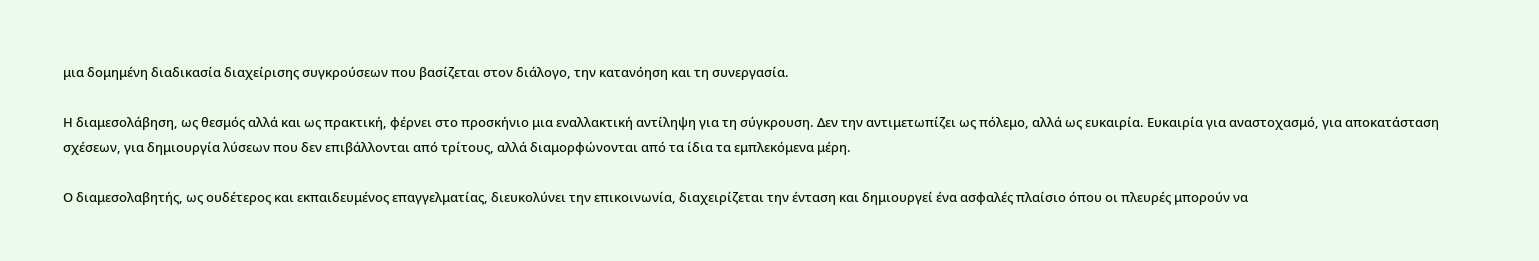μια δομημένη διαδικασία διαχείρισης συγκρούσεων που βασίζεται στον διάλογο, την κατανόηση και τη συνεργασία.

Η διαμεσολάβηση, ως θεσμός αλλά και ως πρακτική, φέρνει στο προσκήνιο μια εναλλακτική αντίληψη για τη σύγκρουση. Δεν την αντιμετωπίζει ως πόλεμο, αλλά ως ευκαιρία. Ευκαιρία για αναστοχασμό, για αποκατάσταση σχέσεων, για δημιουργία λύσεων που δεν επιβάλλονται από τρίτους, αλλά διαμορφώνονται από τα ίδια τα εμπλεκόμενα μέρη.

Ο διαμεσολαβητής, ως ουδέτερος και εκπαιδευμένος επαγγελματίας, διευκολύνει την επικοινωνία, διαχειρίζεται την ένταση και δημιουργεί ένα ασφαλές πλαίσιο όπου οι πλευρές μπορούν να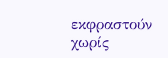εκφραστούν χωρίς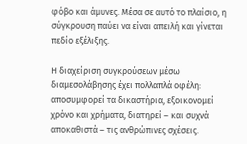φόβο και άμυνες. Μέσα σε αυτό το πλαίσιο, η σύγκρουση παύει να είναι απειλή και γίνεται πεδίο εξέλιξης.

Η διαχείριση συγκρούσεων μέσω διαμεσολάβησης έχει πολλαπλά οφέλη: αποσυμφορεί τα δικαστήρια, εξοικονομεί χρόνο και χρήματα, διατηρεί – και συχνά αποκαθιστά – τις ανθρώπινες σχέσεις.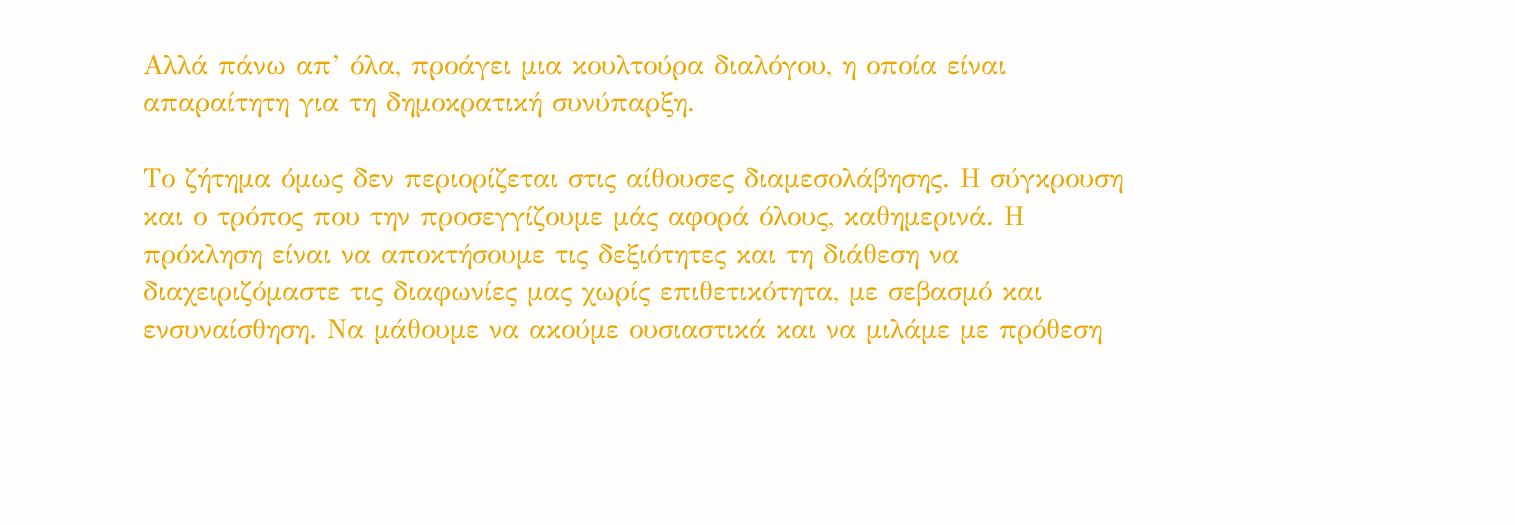Αλλά πάνω απ’ όλα, προάγει μια κουλτούρα διαλόγου, η οποία είναι απαραίτητη για τη δημοκρατική συνύπαρξη.

Το ζήτημα όμως δεν περιορίζεται στις αίθουσες διαμεσολάβησης. Η σύγκρουση και ο τρόπος που την προσεγγίζουμε μάς αφορά όλους, καθημερινά. Η πρόκληση είναι να αποκτήσουμε τις δεξιότητες και τη διάθεση να διαχειριζόμαστε τις διαφωνίες μας χωρίς επιθετικότητα, με σεβασμό και ενσυναίσθηση. Να μάθουμε να ακούμε ουσιαστικά και να μιλάμε με πρόθεση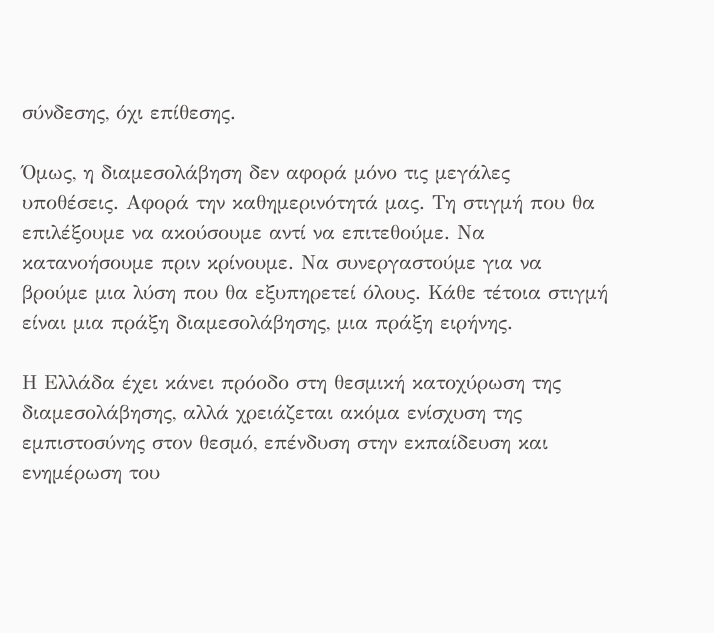σύνδεσης, όχι επίθεσης.

Όμως, η διαμεσολάβηση δεν αφορά μόνο τις μεγάλες υποθέσεις. Αφορά την καθημερινότητά μας. Τη στιγμή που θα επιλέξουμε να ακούσουμε αντί να επιτεθούμε. Να κατανοήσουμε πριν κρίνουμε. Να συνεργαστούμε για να βρούμε μια λύση που θα εξυπηρετεί όλους. Κάθε τέτοια στιγμή είναι μια πράξη διαμεσολάβησης, μια πράξη ειρήνης.

Η Ελλάδα έχει κάνει πρόοδο στη θεσμική κατοχύρωση της διαμεσολάβησης, αλλά χρειάζεται ακόμα ενίσχυση της εμπιστοσύνης στον θεσμό, επένδυση στην εκπαίδευση και ενημέρωση του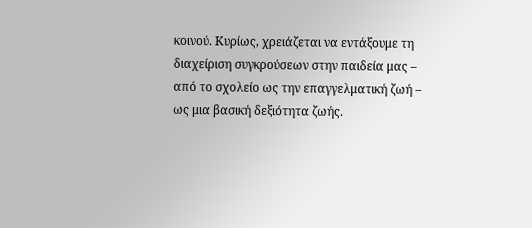κοινού. Κυρίως, χρειάζεται να εντάξουμε τη διαχείριση συγκρούσεων στην παιδεία μας – από το σχολείο ως την επαγγελματική ζωή – ως μια βασική δεξιότητα ζωής.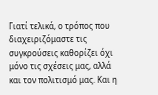Γιατί τελικά, ο τρόπος που διαχειριζόμαστε τις συγκρούσεις καθορίζει όχι μόνο τις σχέσεις μας, αλλά και τον πολιτισμό μας. Και η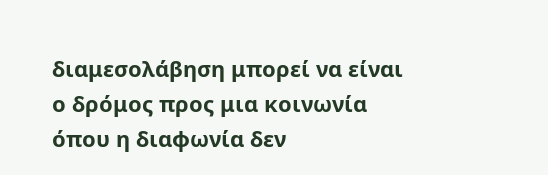διαμεσολάβηση μπορεί να είναι ο δρόμος προς μια κοινωνία όπου η διαφωνία δεν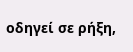οδηγεί σε ρήξη,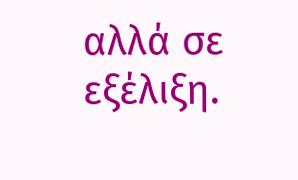αλλά σε εξέλιξη.